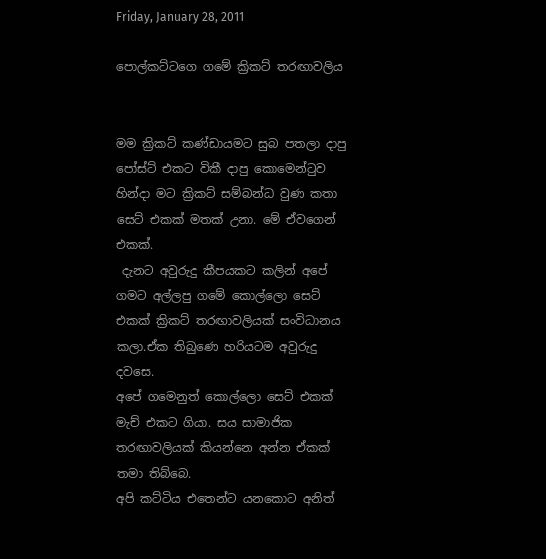Friday, January 28, 2011

පොල්කට්ටගෙ ගමේ ක්‍රිකට් තරඟාවලිය


මම ක්‍රිකට් කණ්ඩායමට සුබ පතලා දාපු පෝස්ට් එකට විකී දාපු කොමෙන්ටුව හින්දා මට ක්‍රිකට් සම්බන්ධ වුණ කතා සෙට් එකක් මතක් උනා. මේ ඒවගෙන් එකක්.
 දැනට අවුරුදු කීපයකට කලින් අපේ ගමට අල්ලපු ගමේ කොල්ලො සෙට් එකක් ක්‍රිකට් තරඟාවලියක් සංවිධානය කලා.ඒක තිබුණෙ හරියටම අවුරුදු දවසෙ.
අපේ ගමෙනුත් කොල්ලො සෙට් එකක් මැච් එකට ගියා. සය සාමාජික තරඟාවලියක් කියන්නෙ අන්න ඒකක් තමා තිබ්බෙ.
අපි කට්ටිය එතෙන්ට යනකොට අනිත්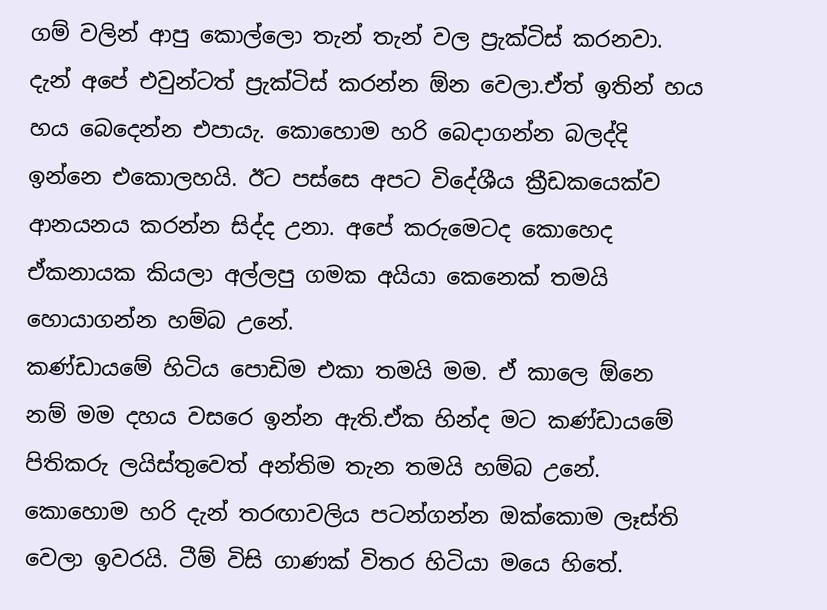ගම් වලින් ආපු කොල්ලො තැන් තැන් වල ප්‍රැක්ටිස් කරනවා. දැන් අපේ එවුන්ටත් ප්‍රැක්ටිස් කරන්න ඕන වෙලා.ඒත් ඉතින් හය හය බෙදෙන්න එපායැ. කොහොම හරි බෙදාගන්න බලද්දි ඉන්නෙ එකොලහයි. ඊට පස්සෙ අපට විදේශීය ක්‍රීඩකයෙක්ව ආනයනය කරන්න සිද්ද උනා. අපේ කරුමෙටද කොහෙද ඒකනායක කියලා අල්ලපු ගමක අයියා කෙනෙක් තමයි හොයාගන්න හම්බ උනේ.
කණ්ඩායමේ හිටිය පොඩිම එකා තමයි මම. ඒ කාලෙ ඕනෙ නම් මම දහය වසරෙ ඉන්න ඇති.ඒක හින්ද මට කණ්ඩායමේ පිතිකරු ලයිස්තුවෙත් අන්තිම තැන තමයි හම්බ උනේ.
කොහොම හරි දැන් තරඟාවලිය පටන්ගන්න ඔක්කොම ලෑස්ති වෙලා ඉවරයි. ටීම් විසි ගාණක් විතර හිටියා මයෙ හිතේ.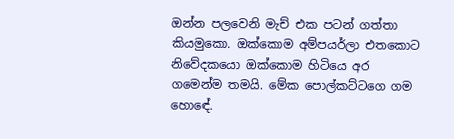ඔන්න පලවෙනි මැච් එක පටන් ගත්තා කියමුකො. ඔක්කොම අම්පයර්ලා එතකොට නිවේදකයො ඔක්කොම හිටියෙ අර ගමෙන්ම තමයි. මේක පොල්කට්ටගෙ ගම හොඳේ.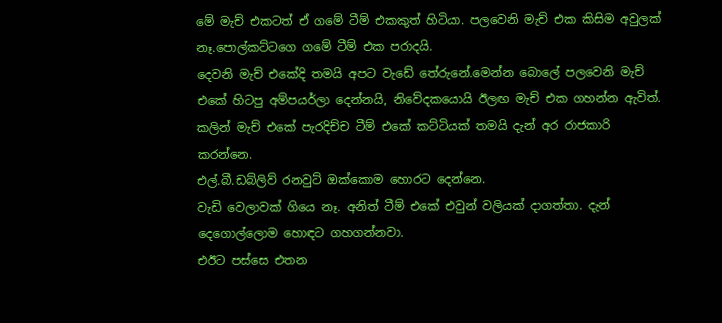මේ මැච් එකටත් ඒ ගමේ ටීම් එකකුත් හිටියා. පලවෙනි මැච් එක කිසිම අවුලක් නෑ.පොල්කට්ටගෙ ගමේ ටීම් එක පරාදයි.
දෙවනි මැච් එකේදි තමයි අපට වැඩේ තේරුනේ.මෙන්න බොලේ පලවෙනි මැච් එකේ හිටපු අම්පයර්ලා දෙන්නයි, නිවේදකයොයි ඊලඟ මැච් එක ගහන්න ඇවිත්. කලින් මැච් එකේ පැරදිච්ච ටීම් එකේ කට්ටියක් තමයි දැන් අර රාජකාරි කරන්නෙ.
එල්.බී.ඩබ්ලිව් රනවුට් ඔක්කොම හොරට දෙන්නෙ.
වැඩි වෙලාවක් ගියෙ නෑ. අනිත් ටීම් එකේ එවුන් වලියක් දාගත්තා. දැන් දෙගොල්ලොම හොඳට ගහගන්නවා.
එඊට පස්සෙ එතන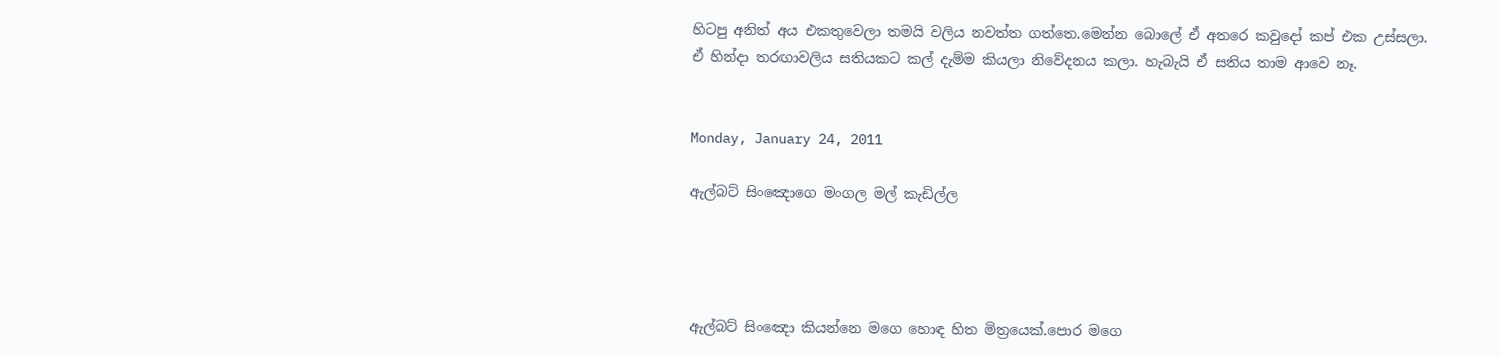හිටපු අනිත් අය එකතුවෙලා තමයි වලිය නවත්ත ගත්තෙ.මෙන්න බොලේ ඒ අතරෙ කවුදෝ කප් එක උස්සලා.
ඒ හින්දා තරඟාවලිය සතියකට කල් දැම්ම කියලා නිවේදනය කලා. හැබැයි ඒ සතිය තාම ආවෙ නෑ.


Monday, January 24, 2011

ඇල්බට් සිංඤොගෙ මංගල මල් කැඩිල්ල




ඇල්බට් සිංඤො කියන්නෙ මගෙ හොඳ හිත මිත්‍රයෙක්.පොර මගෙ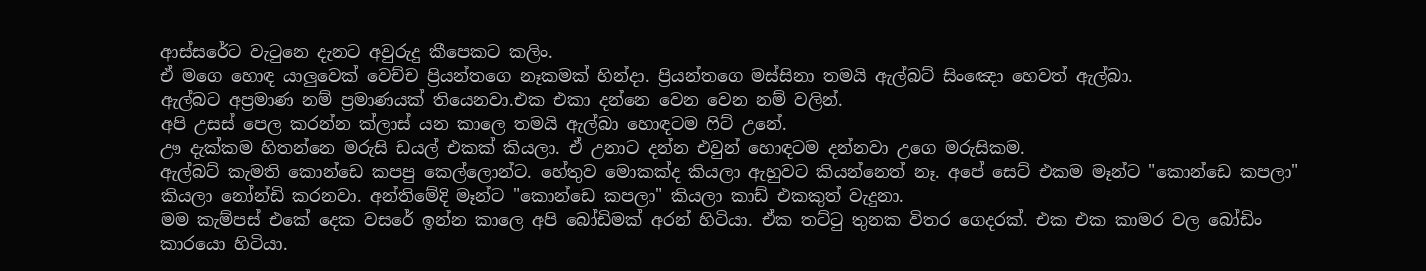ආස්සරේට වැටුනෙ දැනට අවුරුදු කීපෙකට කලිං.
ඒ මගෙ හොඳ යාලුවෙක් වෙච්ච ප්‍රියන්තගෙ නෑකමක් හින්දා. ප්‍රියන්තගෙ මස්සිනා තමයි ඇල්බට් සිංඤො හෙවත් ඇල්බා.
ඇල්බට අප්‍රමාණ නම් ප්‍රමාණයක් තියෙනවා.එක එකා දන්නෙ වෙන වෙන නම් වලින්.
අපි උසස් පෙල කරන්න ක්ලාස් යන කාලෙ තමයි ඇල්බා හොඳටම ෆිට් උනේ.
ඌ දැක්කම හිතන්නෙ මරුසි ඩයල් එකක් කියලා. ඒ උනාට දන්න එවුන් හොඳටම දන්නවා උගෙ මරුසිකම.
ඇල්බට් කැමති කොන්ඩෙ කපපු කෙල්ලොන්ට. හේතුව මොකක්ද කියලා ඇහුවට කියන්නෙත් නෑ. අපේ සෙට් එකම මෑන්ට "කොන්ඩෙ කපලා" කියලා නෝන්ඩි කරනවා. අන්තිමේදි මෑන්ට "කොන්ඩෙ කපලා" කියලා කාඩ් එකකුත් වැදුනා.
මම කැම්පස් එකේ දෙක වසරේ ඉන්න කාලෙ අපි බෝඩිමක් අරන් හිටියා. ඒක තට්ටු තුනක විතර ගෙදරක්. එක එක කාමර වල බෝඩිං කාරයො හිටියා.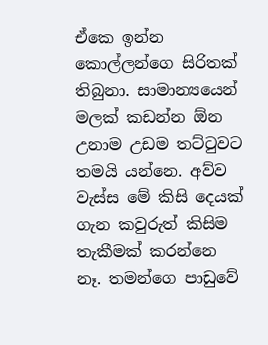ඒකෙ ඉන්න කොල්ලන්ගෙ සිරිතක් තිබුනා. සාමාන්‍යයෙන් මලක් කඩන්න ඕන උනාම උඩම තට්ටුවට තමයි යන්නෙ. අව්ව වැස්ස මේ කිසි දෙයක් ගැන කවුරුත් කිසිම තැකීමක් කරන්නෙ නෑ. තමන්ගෙ පාඩුවේ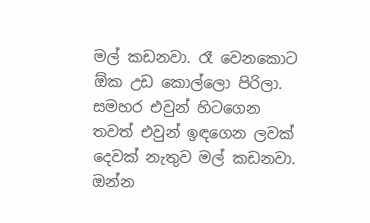මල් කඩනවා. රෑ වෙනකොට ඕක උඩ කොල්ලො පිරිලා. සමහර එවුන් හිටගෙන තවත් එවුන් ඉඳගෙන ලවක් දෙවක් නැතුව මල් කඩනවා.
ඔන්න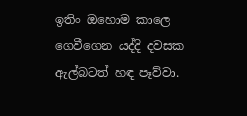ඉතිං ඔහොම කාලෙ ගෙවීගෙන යද්දි දවසක ඇල්බටත් හඳ පෑව්වා.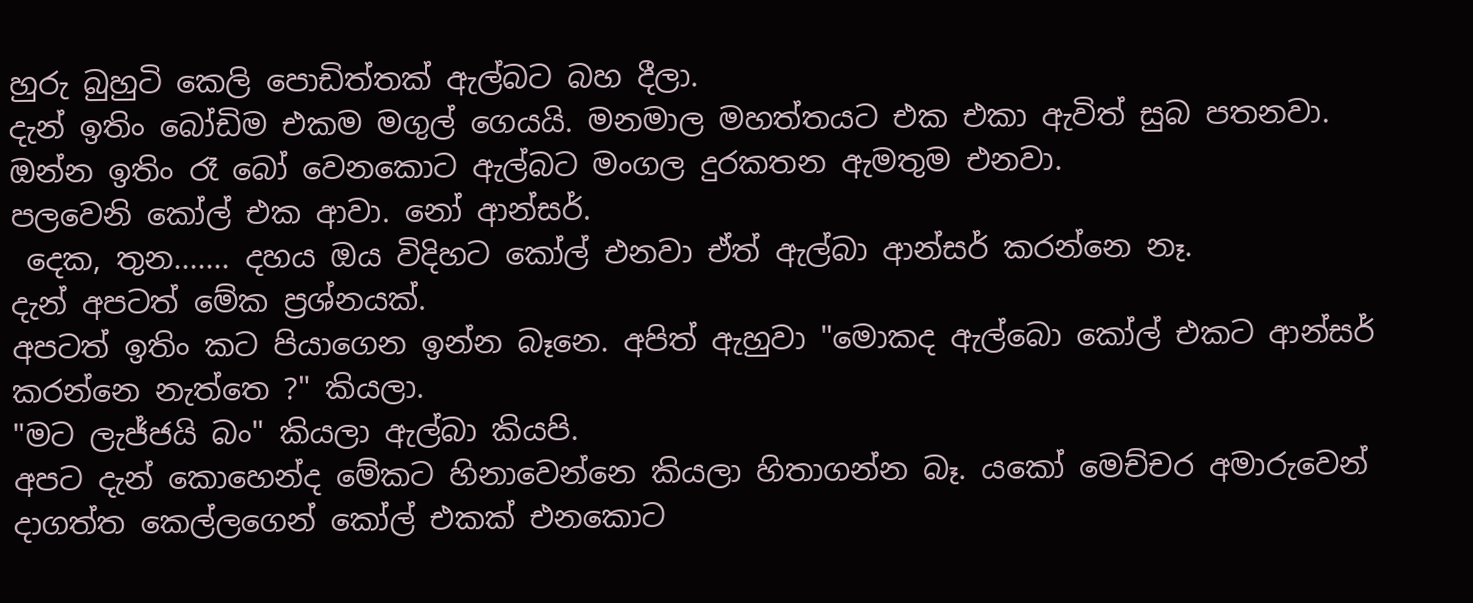හුරු බුහුටි කෙලි පොඩිත්තක් ඇල්බට බහ දීලා.
දැන් ඉතිං බෝඩිම එකම මගුල් ගෙයයි. මනමාල මහත්තයට එක එකා ඇවිත් සුබ පතනවා.
ඔන්න ඉතිං රෑ බෝ වෙනකොට ඇල්බට මංගල දුරකතන ඇමතුම එනවා.
පලවෙනි කෝල් එක ආවා. නෝ ආන්සර්.
 දෙක, තුන....... දහය ඔය විදිහට කෝල් එනවා ඒත් ඇල්බා ආන්සර් කරන්නෙ නෑ.
දැන් අපටත් මේක ප්‍රශ්නයක්.
අපටත් ඉතිං කට පියාගෙන ඉන්න බෑනෙ. අපිත් ඇහුවා "මොකද ඇල්බො කෝල් එකට ආන්සර් කරන්නෙ නැත්තෙ ?" කියලා.
"මට ලැජ්ජයි බං" කියලා ඇල්බා කියපි.
අපට දැන් කොහෙන්ද මේකට හිනාවෙන්නෙ කියලා හිතාගන්න බෑ. යකෝ මෙච්චර අමාරුවෙන් දාගත්ත කෙල්ලගෙන් කෝල් එකක් එනකොට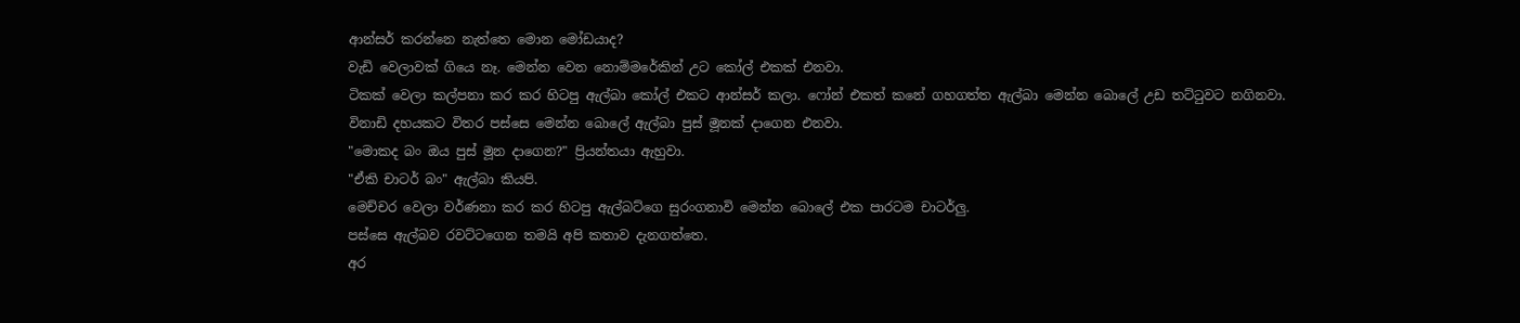ආන්සර් කරන්නෙ නැත්තෙ මොන මෝඩයාද?
වැඩි වෙලාවක් ගියෙ නෑ. මෙන්න වෙන නොම්මරේකින් උට කෝල් එකක් එනවා.
ටිකක් වෙලා කල්පනා කර කර හිටපු ඇල්බා කෝල් එකට ආන්සර් කලා. ෆෝන් එකත් කනේ ගහගත්ත ඇල්බා මෙන්න බොලේ උඩ තට්ටුවට නගිනවා.
විනාඩි දහයකට විතර පස්සෙ මෙන්න බොලේ ඇල්බා පුස් මූනක් දාගෙන එනවා.
"මොකද බං ඔය පුස් මූන දාගෙන?" ප්‍රියන්තයා ඇහුවා.
"ඒකි චාටර් බං" ඇල්බා කියපි.
මෙච්චර වෙලා වර්ණනා කර කර හිටපු ඇල්බට්ගෙ සුරංගනාවි මෙන්න බොලේ එක පාරටම චාටර්ලු.
පස්සෙ ඇල්බව රවට්ටගෙන තමයි අපි කතාව දැනගත්තෙ.
අර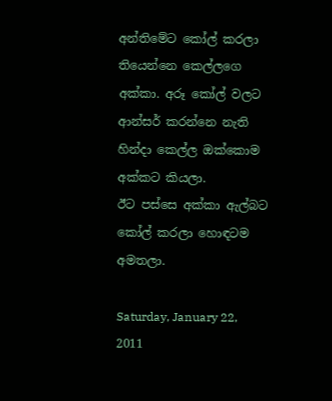අන්තිමේට කෝල් කරලා තියෙන්නෙ කෙල්ලගෙ අක්කා. අරූ කෝල් වලට ආන්සර් කරන්නෙ නැති හින්දා කෙල්ල ඔක්කොම අක්කට කියලා.
ඊට පස්සෙ අක්කා ඇල්බට කෝල් කරලා හොඳටම අමතලා.

Saturday, January 22, 2011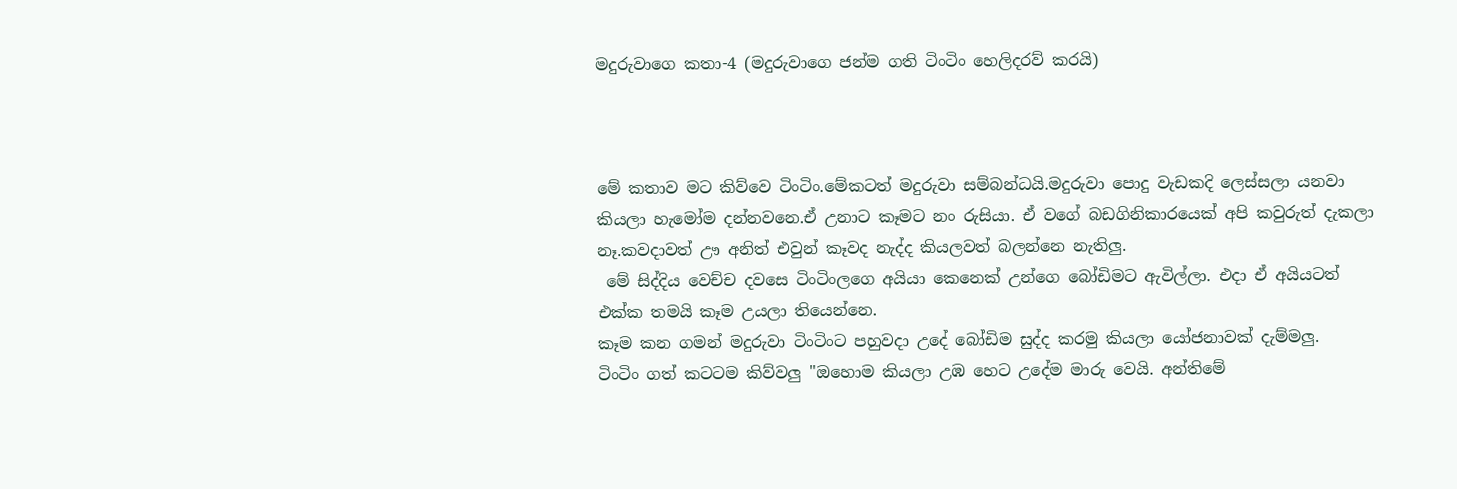මදුරුවාගෙ කතා-4 (මදුරුවාගෙ ජන්ම ගති ටිංටිං හෙලිදරව් කරයි)



මේ කතාව මට කිව්වෙ ටිංටිං.මේකටත් මදුරුවා සම්බන්ධයි.මදුරුවා පොදු වැඩකදි ලෙස්සලා යනවා කියලා හැමෝම දන්නවනෙ.ඒ උනාට කෑමට නං රුසියා. ඒ වගේ බඩගිනිකාරයෙක් අපි කවුරුත් දැකලා නෑ.කවදාවත් ඌ අනිත් එවුන් කෑවද නැද්ද කියලවත් බලන්නෙ නැතිලු.
 මේ සිද්දිය වෙච්ච දවසෙ ටිංටිංලගෙ අයියා කෙනෙක් උන්ගෙ බෝඩිමට ඇවිල්ලා. එදා ඒ අයියටත් එක්ක තමයි කෑම උයලා තියෙන්නෙ.
කෑම කන ගමන් මදුරුවා ටිංටිංට පහුවදා උදේ බෝඩිම සුද්ද කරමු කියලා යෝජනාවක් දැම්මලු.
ටිංටිං ගත් කටටම කිව්වලු "ඔහොම කියලා උඹ හෙට උදේම මාරු වෙයි. අන්තිමේ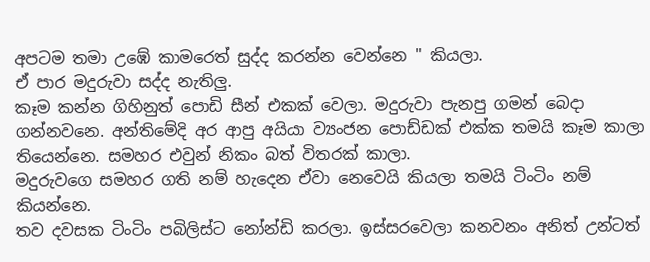අපටම තමා උඹේ කාමරෙත් සුද්ද කරන්න වෙන්නෙ " කියලා.
ඒ පාර මදුරුවා සද්ද නැතිලු.
කෑම කන්න ගිහිනුත් පොඩි සීන් එකක් වෙලා. මදුරුවා පැනපු ගමන් බෙදා ගන්නවනෙ. අන්තිමේදි අර ආපු අයියා ව්‍යංජන පොඩ්ඩක් එක්ක තමයි කෑම කාලා තියෙන්නෙ. සමහර එවුන් නිකං බත් විතරක් කාලා.
මදුරුවගෙ සමහර ගති නම් හැදෙන ඒවා නෙවෙයි කියලා තමයි ටිංටිං නම් කියන්නෙ.
තව දවසක ටිංටිං පබිලිස්ට නෝන්ඩි කරලා. ඉස්සරවෙලා කනවනං අනිත් උන්ටත්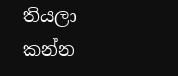තියලා කන්න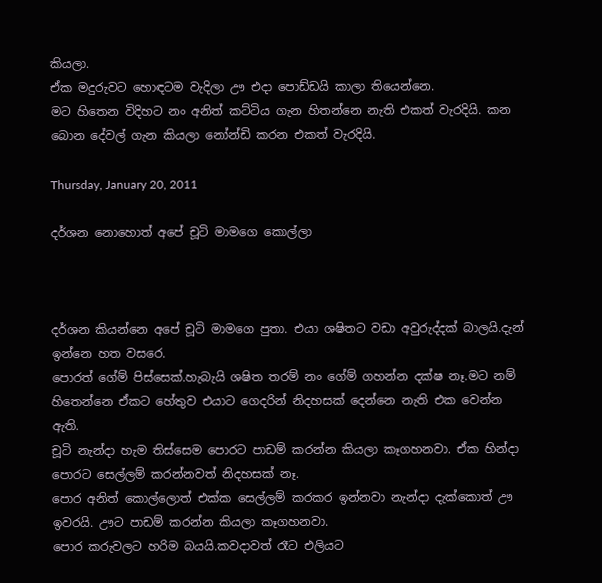කියලා.
ඒක මදුරුවට හොඳටම වැදිලා ඌ එදා පොඩ්ඩයි කාලා තියෙන්නෙ.
මට හිතෙන විදිහට නං අනිත් කට්ටිය ගැන හිතන්නෙ නැති එකත් වැරදියි. කන බොන දේවල් ගැන කියලා නෝන්ඩි කරන එකත් වැරදියි.

Thursday, January 20, 2011

දර්ශන නොහොත් අපේ චූටි මාමගෙ කොල්ලා



දර්ශන කියන්නෙ අපේ චූටි මාමගෙ පුතා. එයා ශෂිතට වඩා අවුරුද්දක් බාලයි.දැන් ඉන්නෙ හත වසරෙ.
පොරත් ගේම් පිස්සෙක්.හැබැයි ශෂිත තරම් නං ගේම් ගහන්න දක්ෂ නෑ.මට නම් හිතෙන්නෙ ඒකට හේතුව එයාට ගෙදරින් නිදහසක් දෙන්නෙ නැති එක වෙන්න ඇති.
චූටි නැන්දා හැම තිස්සෙම පොරට පාඩම් කරන්න කියලා කෑගහනවා. ඒක හින්දා පොරට සෙල්ලම් කරන්නවත් නිදහසක් නෑ.
පොර අනිත් කොල්ලොත් එක්ක සෙල්ලම් කරකර ඉන්නවා නැන්දා දැක්කොත් ඌ ඉවරයි. ඌට පාඩම් කරන්න කියලා කෑගහනවා.
පොර කරුවලට හරිම බයයි.කවදාවත් රෑට එලියට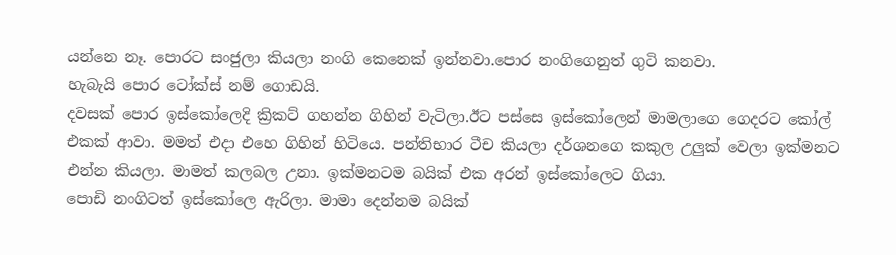යන්නෙ නෑ. පොරට සංජුලා කියලා නංගි කෙනෙක් ඉන්නවා.පොර නංගිගෙනුත් ගුටි කනවා.
හැබැයි පොර ටෝක්ස් නම් ගොඩයි.
දවසක් පොර ඉස්කෝලෙදි ක්‍රිකට් ගහන්න ගිහින් වැටිලා.ඊට පස්සෙ ඉස්කෝලෙන් මාමලාගෙ ගෙදරට කෝල් එකක් ආවා. මමත් එදා එහෙ ගිහින් හිටියෙ. පන්තිභාර ටීච කියලා දර්ශනගෙ කකුල උලුක් වෙලා ඉක්මනට එන්න කියලා. මාමත් කලබල උනා. ඉක්මනටම බයික් එක අරන් ඉස්කෝලෙට ගියා.
පොඩි නංගිටත් ඉස්කෝලෙ ඇරිලා. මාමා දෙන්නම බයික්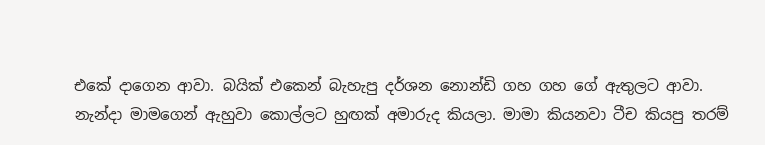එකේ දාගෙන ආවා. බයික් එකෙන් බැහැපු දර්ශන නොන්ඩි ගහ ගහ ගේ ඇතුලට ආවා.
නැන්දා මාමගෙන් ඇහුවා කොල්ලට හුඟක් අමාරුද කියලා. මාමා කියනවා ටීච කියපු තරම්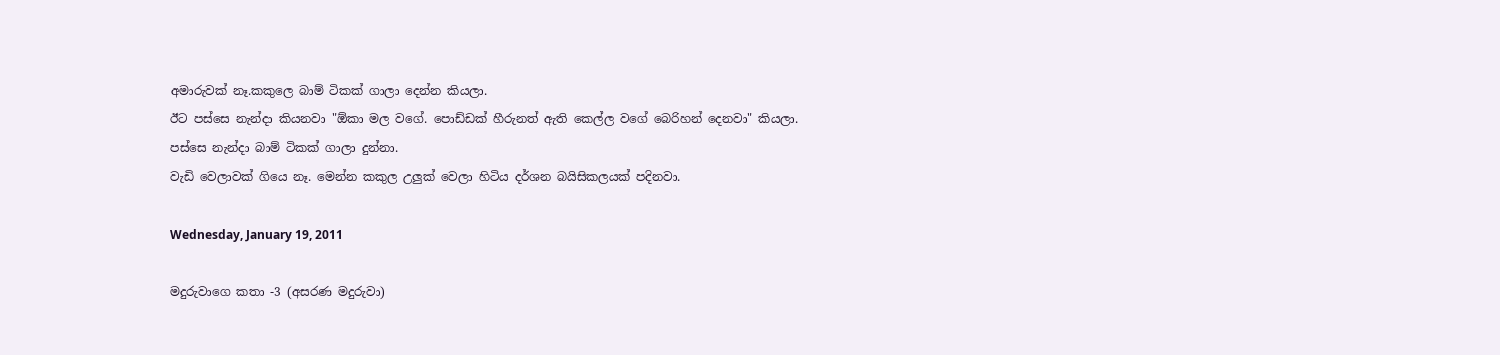අමාරුවක් නෑ.කකුලෙ බාම් ටිකක් ගාලා දෙන්න කියලා.
ඊට පස්සෙ නැන්දා කියනවා "ඕකා මල වගේ. පොඩ්ඩක් හීරුනත් ඇති කෙල්ල වගේ බෙරිහන් දෙනවා" කියලා.
පස්සෙ නැන්දා බාම් ටිකක් ගාලා දුන්නා.
වැඩි වෙලාවක් ගියෙ නෑ. මෙන්න කකුල උලුක් වෙලා හිටිය දර්ශන බයිසිකලයක් පදිනවා.

Wednesday, January 19, 2011

මදුරුවාගෙ කතා -3 (අසරණ මදුරුවා)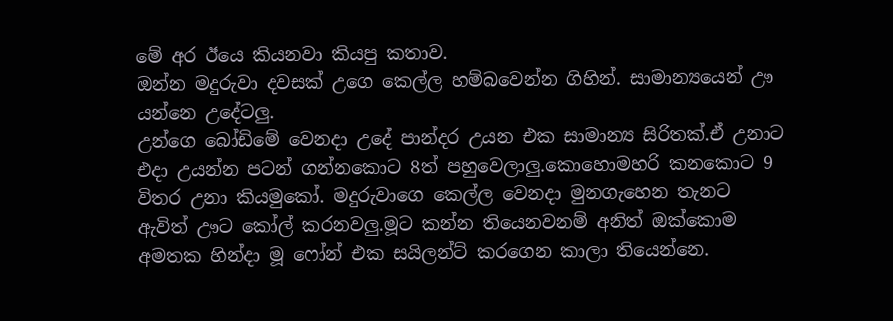මේ අර ඊයෙ කියනවා කියපු කතාව.
ඔන්න මදුරුවා දවසක් උගෙ කෙල්ල හම්බවෙන්න ගිහින්. සාමාන්‍යයෙන් ඌ යන්නෙ උදේටලු.
උන්ගෙ බෝඩිමේ වෙනදා උදේ පාන්දර උයන එක සාමාන්‍ය සිරිතක්.ඒ උනාට එදා උයන්න පටන් ගන්නකොට 8ත් පහුවෙලාලු.කොහොමහරි කනකොට 9 විතර උනා කියමුකෝ. මදුරුවාගෙ කෙල්ල වෙනදා මුනගැහෙන තැනට ඇවිත් ඌට කෝල් කරනවලු.මූට කන්න තියෙනවනම් අනිත් ඔක්කොම අමතක හින්දා මූ ෆෝන් එක සයිලන්ට් කරගෙන කාලා තියෙන්නෙ.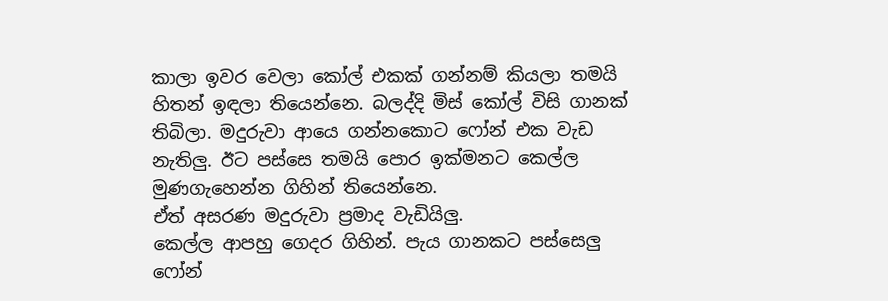කාලා ඉවර වෙලා කෝල් එකක් ගන්නම් කියලා තමයි හිතන් ඉඳලා තියෙන්නෙ. බලද්දි මිස් කෝල් විසි ගානක් තිබිලා. මදුරුවා ආයෙ ගන්නකොට ෆෝන් එක වැඩ නැතිලු. ඊට පස්සෙ තමයි පොර ඉක්මනට කෙල්ල මුණගැහෙන්න ගිහින් තියෙන්නෙ.
ඒත් අසරණ මදුරුවා ප්‍රමාද වැඩියිලු.
කෙල්ල ආපහු ගෙදර ගිහින්. පැය ගානකට පස්සෙලු ෆෝන්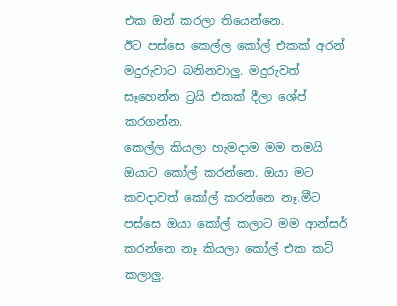එක ඔන් කරලා තියෙන්නෙ.
ඊට පස්සෙ කෙල්ල කෝල් එකක් අරන් මදුරුවාට බනිනවාලු. මදුරුවත් සෑහෙන්න ට්‍රයි එකක් දීලා ශේප් කරගන්න.
කෙල්ල කියලා හැමදාම මම තමයි ඔයාට කෝල් කරන්නෙ. ඔයා මට කවදාවත් කෝල් කරන්නෙ නෑ.මීට පස්සෙ ඔයා කෝල් කලාට මම ආන්සර් කරන්නෙ නෑ කියලා කෝල් එක කට් කලාලු.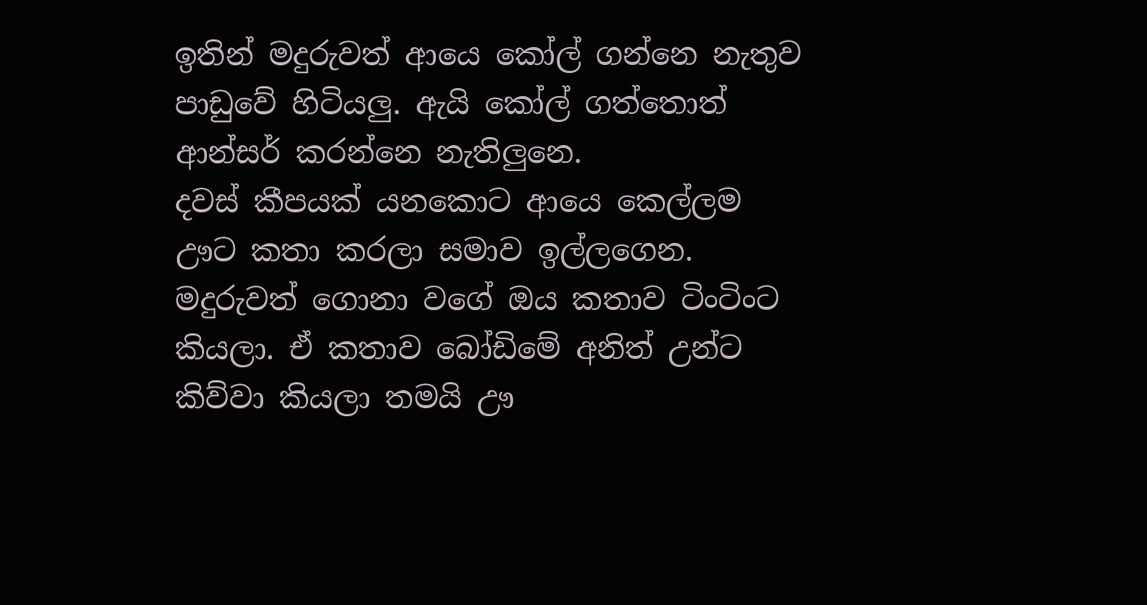ඉතින් මදුරුවත් ආයෙ කෝල් ගන්නෙ නැතුව පාඩුවේ හිටියලු. ඇයි කෝල් ගත්තොත් ආන්සර් කරන්නෙ නැතිලුනෙ.
දවස් කීපයක් යනකොට ආයෙ කෙල්ලම ඌට කතා කරලා සමාව ඉල්ලගෙන.
මදුරුවත් ගොනා වගේ ඔය කතාව ටිංටිංට කියලා. ඒ කතාව බෝඩිමේ අනිත් උන්ට කිව්වා කියලා තමයි ඌ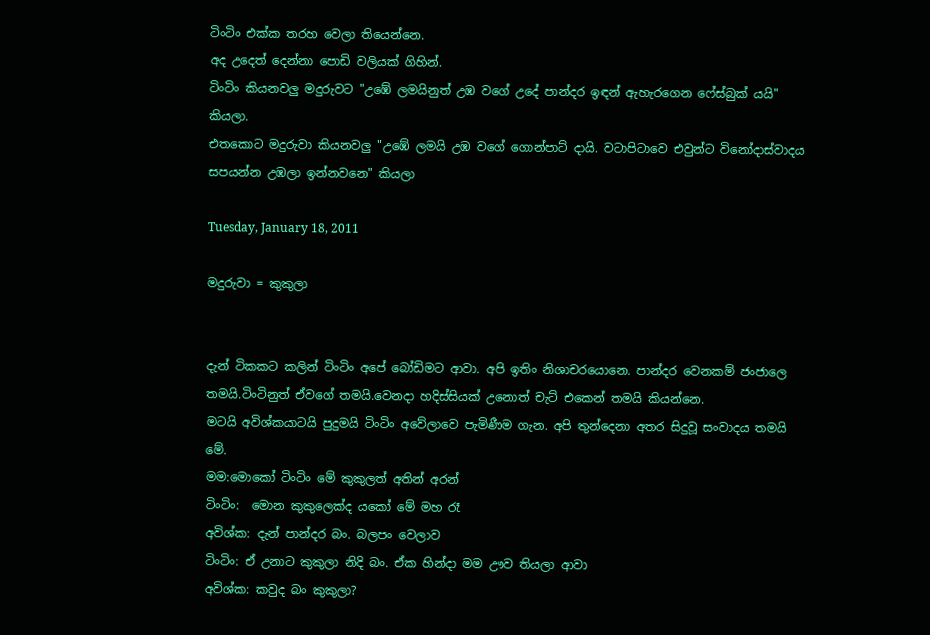ටිංටිං එක්ක තරහ වෙලා තියෙන්නෙ.
අද උදෙත් දෙන්නා පොඩි වලියක් ගිහින්.
ටිංටිං කියනවලු මදුරුවට "උඹේ ලමයිනුත් උඹ වගේ උදේ පාන්දර ඉඳන් ඇහැරගෙන ෆේස්බුක් යයි" කියලා.
එතකොට මදුරුවා කියනවලු "උඹේ ලමයි උඹ වගේ ගොන්පාට් දායි. වටාපිටාවෙ එවුන්ට විනෝදාස්වාදය සපයන්න උඹලා ඉන්නවනෙ" කියලා

Tuesday, January 18, 2011

මදුරුවා = කුකුලා


දැන් ටිකකට කලින් ටිංටිං අපේ බෝඩිමට ආවා. අපි ඉතිං නිශාචරයොනෙ. පාන්දර වෙනකම් ජංජාලෙ තමයි.ටිංටිනුත් ඒවගේ තමයි.වෙනදා හදිස්සියක් උනොත් චැට් එකෙන් තමයි කියන්නෙ.
මටයි අවිශ්කයාටයි පුදුමයි ටිංටිං අවේලාවෙ පැමිණීම ගැන. අපි තුන්දෙනා අතර සිදුවූ සංවාදය තමයි මේ.
මම:මොකෝ ටිංටිං මේ කුකුලත් අතින් අරන්
ටිංටිං:  මොන කුකුලෙක්ද යකෝ මේ මහ රෑ
අවිශ්ක: දැන් පාන්දර බං. බලපං වෙලාව
ටිංටිං: ඒ උනාට කුකුලා නිදි බං. ඒක හින්දා මම ඌව තියලා ආවා
අවිශ්ක: කවුද බං කුකුලා?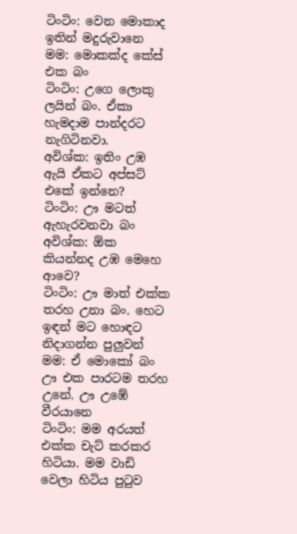ටිංටිං: වෙන මොකාද ඉතින් මදුරුවානෙ
මම: මොකක්ද කේස් එක බං
ටිංටිං: උගෙ ලොකු ලයින් බං. ඒකා හැමදාම පාන්දරට නැගිටිනවා.
අවිශ්ක: ඉතිං උඹ ඇයි ඒකට අප්සට් එකේ ඉන්නෙ?
ටිංටිං: ඌ මටත් ඇහැරවනවා බං
අවිශ්ක: ඕක කියන්නද උඹ මෙහෙ ආවෙ?
ටිංටිං: ඌ මාත් එක්ක තරහ උනා බං. හෙට ඉඳන් මට හොඳට නිදාගන්න පුලුවන්
මම: ඒ මොකෝ බං ඌ එක පාරටම තරහ උනේ. ඌ උඹේ වීරයානෙ
ටිංටිං: මම අරයත් එක්ක චැට් කරකර හිටියා. මම වාඩි වෙලා හිටිය පුටුව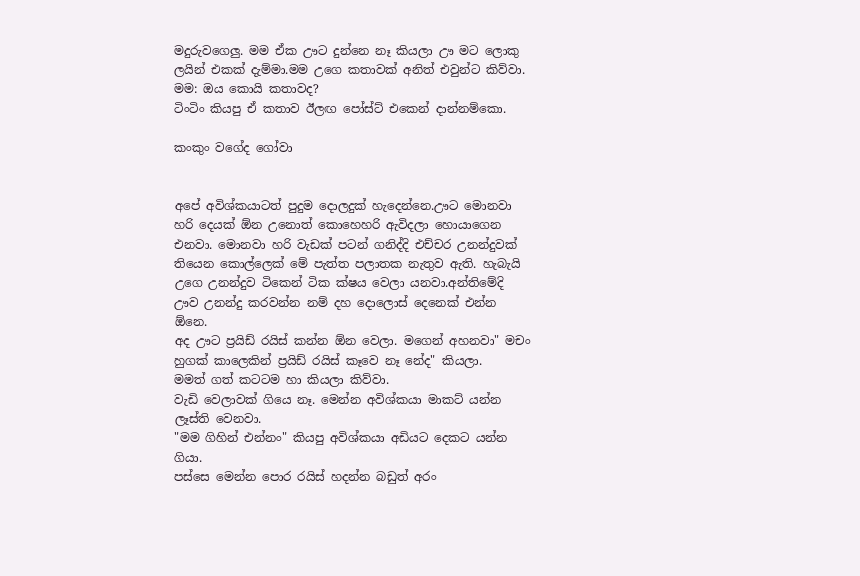මදුරුවගෙලු. මම ඒක ඌට දුන්නෙ නෑ කියලා ඌ මට ලොකු ලයින් එකක් දැම්මා.මම උගෙ කතාවක් අනිත් එවුන්ට කිව්වා.
මම: ඔය කොයි කතාවද?
ටිංටිං කියපු ඒ කතාව ඊලඟ පෝස්ට් එකෙන් දාන්නම්කො.

කංකුං වගේද ගෝවා


අපේ අවිශ්කයාටත් පුදුම දොලදුක් හැදෙන්නෙ.ඌට මොනවා හරි දෙයක් ඕන උනොත් කොහෙහරි ඇවිදලා හොයාගෙන එනවා. මොනවා හරි වැඩක් පටන් ගනිද්දි එච්චර උනන්දුවක් තියෙන කොල්ලෙක් මේ පැත්ත පලාතක නැතුව ඇති. හැබැයි උගෙ උනන්දුව ටිකෙන් ටික ක්ෂය වෙලා යනවා.අන්තිමේදි ඌව උනන්දු කරවන්න නම් දහ දොලොස් දෙනෙක් එන්න ඕනෙ.
අද ඌට ප්‍රයිඩ් රයිස් කන්න ඕන වෙලා. මගෙන් අහනවා" මචං හුගක් කාලෙකින් ප්‍රයිඩ් රයිස් කෑවෙ නෑ නේද" කියලා.
මමත් ගත් කටටම හා කියලා කිව්වා.
වැඩි වෙලාවක් ගියෙ නෑ. මෙන්න අවිශ්කයා මාකට් යන්න ලෑස්ති වෙනවා.
"මම ගිහින් එන්නං" කියපු අවිශ්කයා අඩියට දෙකට යන්න ගියා.
පස්සෙ මෙන්න පොර රයිස් හදන්න බඩුත් අරං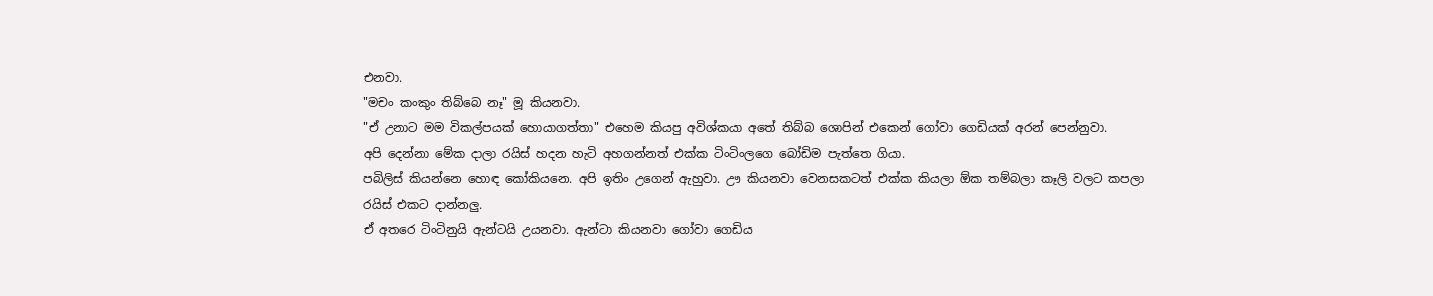එනවා.
"මචං කංකුං තිබ්බෙ නෑ" මූ කියනවා.
"ඒ උනාට මම විකල්පයක් හොයාගත්තා" එහෙම කියපු අවිශ්කයා අතේ තිබ්බ ශොපින් එකෙන් ගෝවා ගෙඩියක් අරන් පෙන්නුවා.
අපි දෙන්නා මේක දාලා රයිස් හදන හැටි අහගන්නත් එක්ක ටිංටිංලගෙ බෝඩිම පැත්තෙ ගියා.
පබිලිස් කියන්නෙ හොඳ කෝකියනෙ. අපි ඉතිං උගෙන් ඇහුවා. ඌ කියනවා වෙනසකටත් එක්ක කියලා ඕක තම්බලා කෑලි වලට කපලා රයිස් එකට දාන්නලු.
ඒ අතරෙ ටිංටිනුයි ඇන්ටයි උයනවා. ඇන්ටා කියනවා ගෝවා ගෙඩිය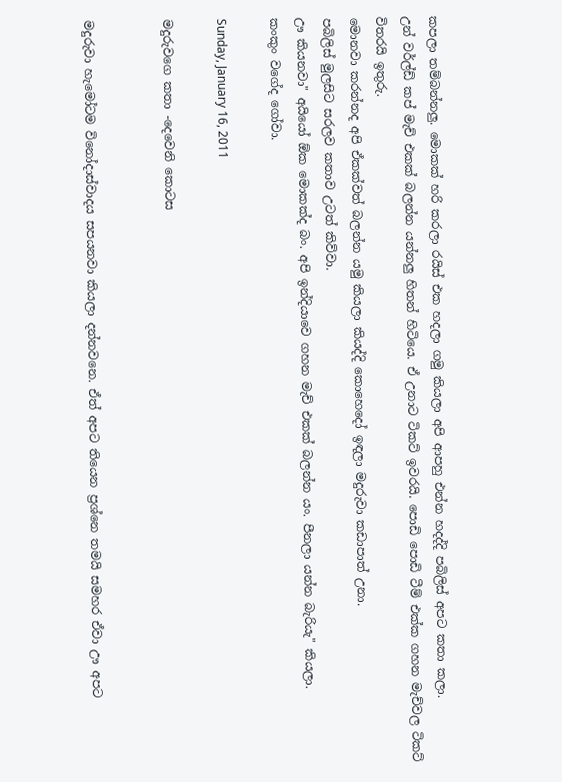කපලා තම්බන්නලු. මොකක් හරි කරලා රයිස් එක හදලා ගමු කියලා අපි ආපහු එන්න හදද්දි පබිලිස් අපට කතා කලා.
උන් වර්ල්ඩ් කප් මැච් එකක් බලන්න යන්නලු හිතන් හිටියෙ. ඒ උනාට ටිකට් ඉවරයි. පොඩි පොඩි ටීම් එක්ක ගහන මැච්වල ටිකට් විතරයි ඉතුරු.
මොනවා කරන්නද අපි ඒකක්වත් බලන්න යමු කියලා කියද්දි කොහෙදෝ ඉඳලා මදුරුවා කඩාපාත් උනා.
පබිලිස් මුලසිට සරලව කතාව උටත් කිව්වා.
ඌ කියනවා" අයියෝ ඕක මොකක්ද බං. අපි ඉන්දියාවෙ ගහන මැච් එකක් බලන්න යං. පීනලා යන්න බැරියැ" කියලා.
කංකුං වගේද ගෝවා.

Sunday, January 16, 2011

මදුරුවගෙ කතා -දෙවෙනි කොටස


මදුරුවා හැමෝටම විනෝදාස්වාදය සපයනවා කියලා දන්නවනෙ. ඒත් අපට තියෙන ප්‍රශ්නෙ තමයි සමහර ඒවා ඌ අපට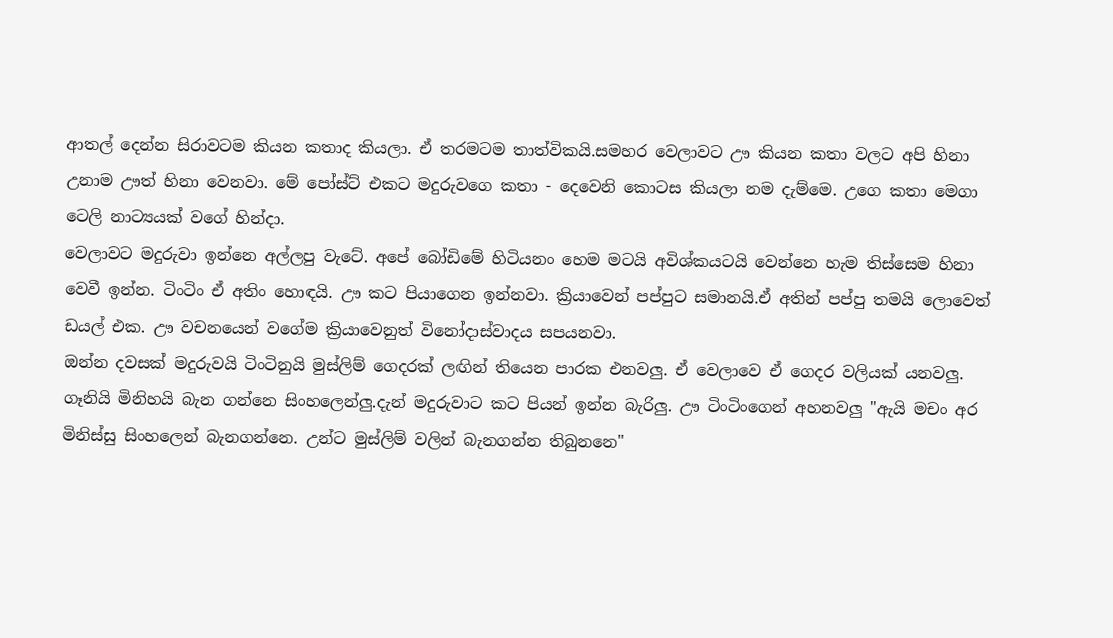ආතල් දෙන්න සිරාවටම කියන කතාද කියලා. ඒ තරමටම තාත්විකයි.සමහර වෙලාවට ඌ කියන කතා වලට අපි හිනා උනාම ඌත් හිනා වෙනවා. මේ පෝස්ට් එකට මදුරුවගෙ කතා - දෙවෙනි කොටස කියලා නම දැම්මෙ. උගෙ කතා මෙගා ටෙලි නාට්‍යයක් වගේ හින්දා.
වෙලාවට මදුරුවා ඉන්නෙ අල්ලපු වැටේ. අපේ බෝඩිමේ හිටියනං හෙම මටයි අවිශ්කයටයි වෙන්නෙ හැම තිස්සෙම හිනා වෙවී ඉන්න. ටිංටිං ඒ අතිං හොඳයි. ඌ කට පියාගෙන ඉන්නවා. ක්‍රියාවෙන් පප්පුට සමානයි.ඒ අතින් පප්පු තමයි ලොවෙත් ඩයල් එක. ඌ වචනයෙන් වගේම ක්‍රියාවෙනුත් විනෝදාස්වාදය සපයනවා.
ඔන්න දවසක් මදුරුවයි ටිංටිනුයි මුස්ලිම් ගෙදරක් ලඟින් තියෙන පාරක එනවලු. ඒ වෙලාවෙ ඒ ගෙදර වලියක් යනවලු. ගෑනියි මිනිහයි බැන ගන්නෙ සිංහලෙන්ලු.දැන් මදුරුවාට කට පියන් ඉන්න බැරිලු. ඌ ටිංටිංගෙන් අහනවලු "ඇයි මචං අර මිනිස්සු සිංහලෙන් බැනගන්නෙ. උන්ට මුස්ලිම් වලින් බැනගන්න තිබුනනෙ"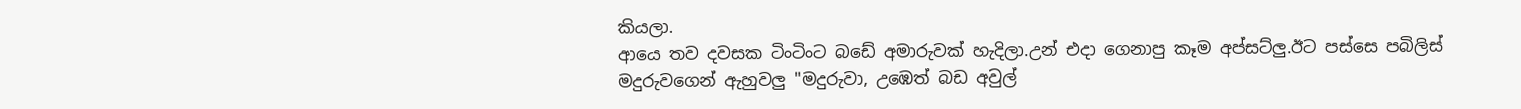කියලා.
ආයෙ තව දවසක ටිංටිංට බඩේ අමාරුවක් හැදිලා.උන් එදා ගෙනාපු කෑම අප්සට්ලු.ඊට පස්සෙ පබිලිස් මදුරුවගෙන් ඇහුවලු "මදුරුවා, උඹෙත් බඩ අවුල්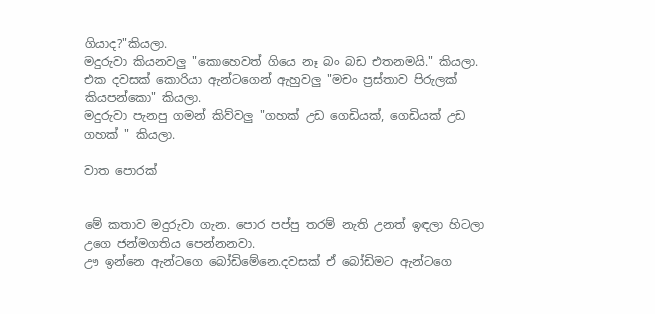ගියාද?"කියලා.
මදුරුවා කියනවලු "කොහෙවත් ගියෙ නෑ බං බඩ එතනමයි." කියලා.
එක දවසක් කොරියා ඇන්ටගෙන් ඇහුවලු "මචං ප්‍රස්තාව පිරුලක් කියපන්කො" කියලා.
මදුරුවා පැනපු ගමන් කිව්වලු "ගහක් උඩ ගෙඩියක්, ගෙඩියක් උඩ ගහක් " කියලා.

වාත පොරක්


මේ කතාව මදුරුවා ගැන. පොර පප්පු තරම් නැති උනත් ඉඳලා හිටලා උගෙ ජන්මගතිය පෙන්නනවා.
ඌ ඉන්නෙ ඇන්ටගෙ බෝඩිමේනෙ.දවසක් ඒ බෝඩිමට ඇන්ටගෙ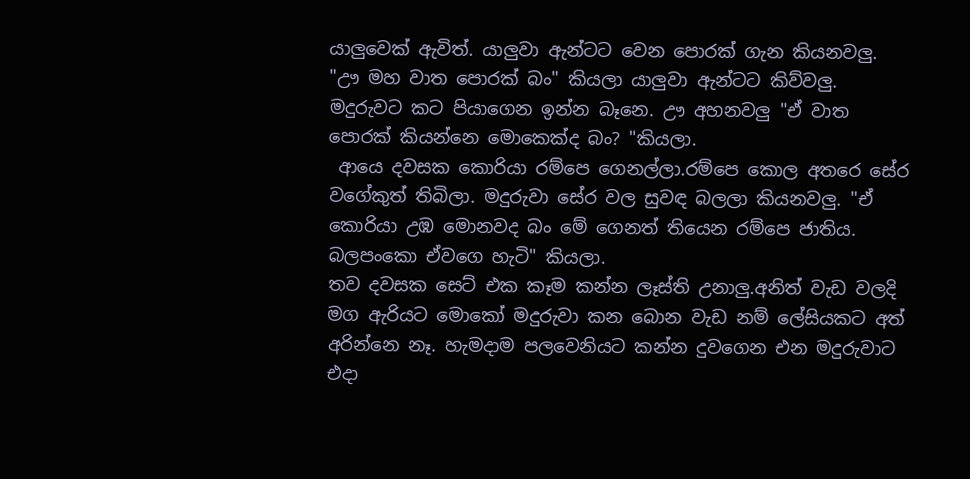යාලුවෙක් ඇවිත්. යාලුවා ඇන්ටට වෙන පොරක් ගැන කියනවලු.
"ඌ මහ වාත පොරක් බං" කියලා යාලුවා ඇන්ටට කිව්වලු.
මදුරුවට කට පියාගෙන ඉන්න බෑනෙ. ඌ අහනවලු "ඒ වාත පොරක් කියන්නෙ මොකෙක්ද බං? "කියලා.
 ආයෙ දවසක කොරියා රම්පෙ ගෙනල්ලා.රම්පෙ කොල අතරෙ සේර වගේකුත් තිබිලා. මදුරුවා සේර වල සුවඳ බලලා කියනවලු. "ඒ කොරියා උඹ මොනවද බං මේ ගෙනත් තියෙන රම්පෙ ජාතිය. බලපංකො ඒවගෙ හැටි" කියලා.
තව දවසක සෙට් එක කෑම කන්න ලෑස්ති උනාලු.අනිත් වැඩ වලදි මග ඇරියට මොකෝ මදුරුවා කන බොන වැඩ නම් ලේසියකට අත් අරින්නෙ නෑ. හැමදාම පලවෙනියට කන්න දුවගෙන එන මදුරුවාට එදා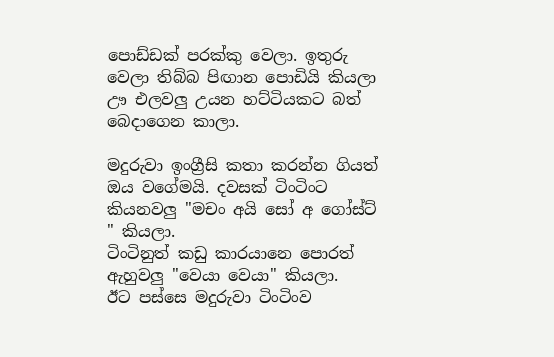පොඩ්ඩක් පරක්කු වෙලා. ඉතුරු වෙලා තිබ්බ පිඟාන පොඩියි කියලා ඌ එලවලු උයන හට්ටියකට බත් බෙදාගෙන කාලා.

මදුරුවා ඉංග්‍රීසි කතා කරන්න ගියත් ඔය වගේමයි. දවසක් ටිංටිංට කියනවලු "මචං අයි සෝ අ ගෝස්ට් " කියලා.
ටිංටිනුත් කඩු කාරයානෙ පොරත් ඇහුවලු "වෙයා වෙයා" කියලා.
ඊට පස්සෙ මදුරුවා ටිංටිංව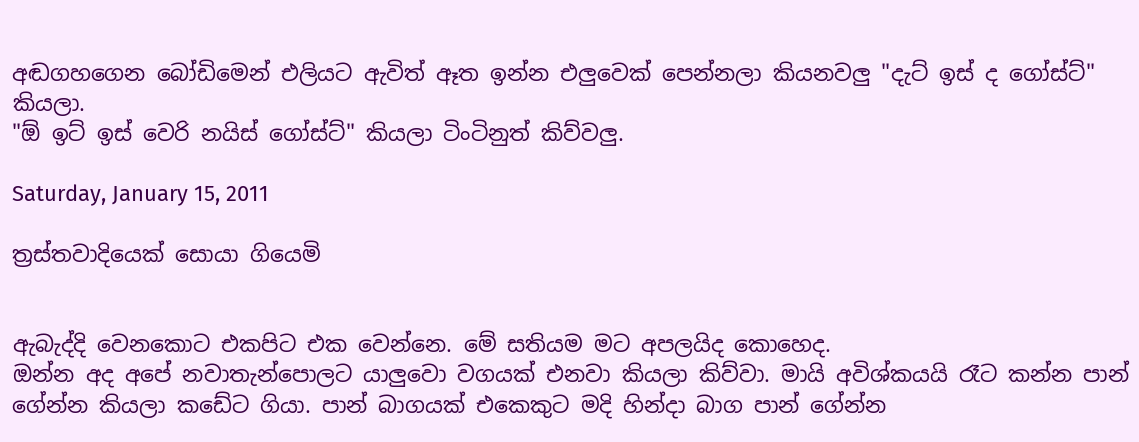අඬගහගෙන බෝඩිමෙන් එලියට ඇවිත් ඈත ඉන්න එලුවෙක් පෙන්නලා කියනවලු "දැට් ඉස් ද ගෝස්ට්" කියලා.
"ඕ ඉට් ඉස් වෙරි නයිස් ගෝස්ට්" කියලා ටිංටිනුත් කිව්වලු.

Saturday, January 15, 2011

ත්‍රස්තවාදියෙක් සොයා ගියෙමි


ඇබැද්දි වෙනකොට එකපිට එක වෙන්නෙ. මේ සතියම මට අපලයිද කොහෙද.
ඔන්න අද අපේ නවාතැන්පොලට යාලුවො වගයක් එනවා කියලා කිව්වා. මායි අවිශ්කයයි රෑට කන්න පාන් ගේන්න කියලා කඩේට ගියා. පාන් බාගයක් එකෙකුට මදි හින්දා බාග පාන් ගේන්න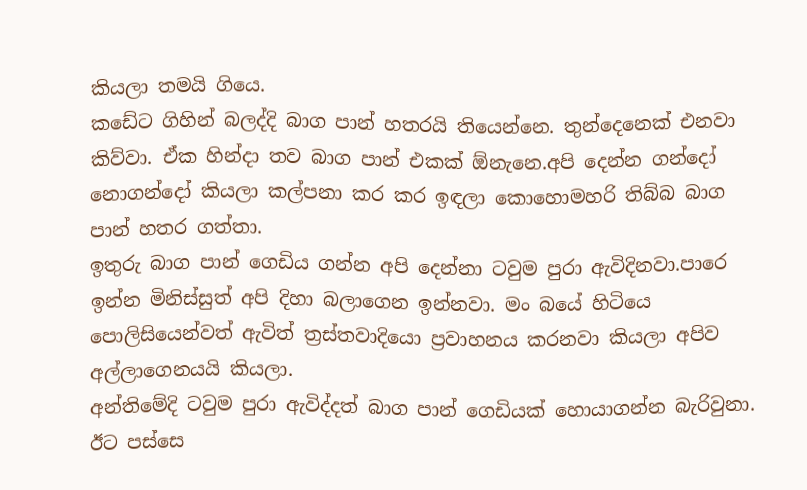කියලා තමයි ගියෙ.
කඩේට ගිහින් බලද්දි බාග පාන් හතරයි තියෙන්නෙ. තුන්දෙනෙක් එනවා කිව්වා. ඒක හින්දා තව බාග පාන් එකක් ඕනැනෙ.අපි දෙන්න ගන්දෝ නොගන්දෝ කියලා කල්පනා කර කර ඉඳලා කොහොමහරි තිබ්බ බාග පාන් හතර ගත්තා.
ඉතුරු බාග පාන් ගෙඩිය ගන්න අපි දෙන්නා ටවුම පුරා ඇවිදිනවා.පාරෙ ඉන්න මිනිස්සුත් අපි දිහා බලාගෙන ඉන්නවා. මං බයේ හිටියෙ පොලිසියෙන්වත් ඇවිත් ත්‍රස්තවාදියො ප්‍රවාහනය කරනවා කියලා අපිව අල්ලාගෙනයයි කියලා.
අන්තිමේදි ටවුම පුරා ඇවිද්දත් බාග පාන් ගෙඩියක් හොයාගන්න බැරිවුනා.
ඊට පස්සෙ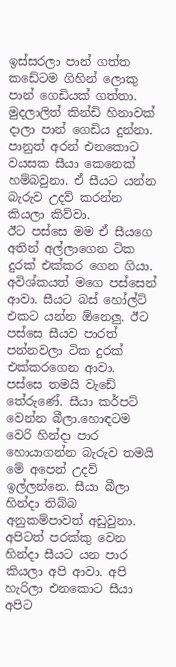ඉස්සරලා පාන් ගත්ත කඩේටම ගිහින් ලොකු පාන් ගෙඩියක් ගත්තා. මුදලාලිත් කින්ඩි හිනාවක් දාලා පාන් ගෙඩිය දුන්නා.
පානුත් අරන් එනකොට වයසක සීයා කෙනෙක් හම්බවුනා. ඒ සීයට යන්න බැරුව උදව් කරන්න කියලා කිව්වා.
ඊට පස්සෙ මම ඒ සීයගෙ අතින් අල්ලාගෙන ටික දුරක් එක්කර ගෙන ගියා. අවිශ්කයත් මගෙ පස්සෙන් ආවා. සීයට බස් හෝල්ට් එකට යන්න ඕනෙලු. ඊට පස්සෙ සීයව පාරත් පන්නවලා ටික දුරක් එක්කරගෙන ආවා.
පස්සෙ තමයි වැඩේ තේරුණේ. සීයා කර්පට් වෙන්න බීලා.හොඳටම වෙරි හින්දා පාර හොයාගන්න බැරුව තමයි මේ අපෙන් උදව් ඉල්ලන්නෙ. සීයා බීලා හින්දා තිබ්බ අනුකම්පාවත් අඩුවුනා. අපිටත් පරක්කු වෙන හින්දා සීයට යන පාර කියලා අපි ආවා. අපි හැරිලා එනකොට සීයා අපිට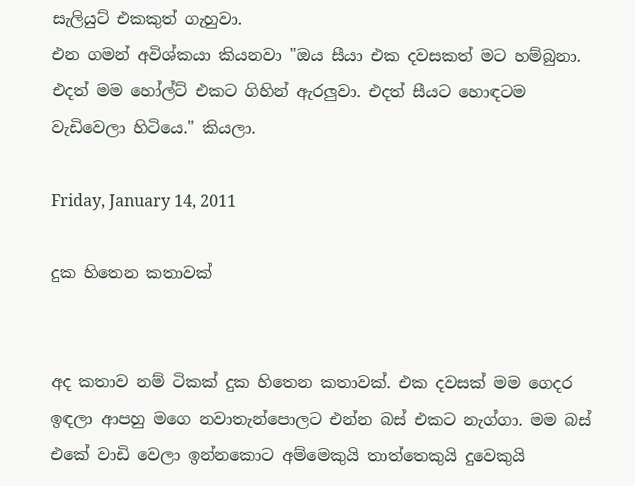සැලියුට් එකකුත් ගැහුවා.
එන ගමන් අවිශ්කයා කියනවා "ඔය සීයා එක දවසකත් මට හම්බුනා. එදත් මම හෝල්ට් එකට ගිහින් ඇරලුවා. එදත් සීයට හොඳටම වැඩිවෙලා හිටියෙ." කියලා.

Friday, January 14, 2011

දුක හිතෙන කතාවක්


අද කතාව නම් ටිකක් දුක හිතෙන කතාවක්. එක දවසක් මම ගෙදර ඉඳලා ආපහු මගෙ නවාතැන්පොලට එන්න බස් එකට නැග්ගා. මම බස් එකේ වාඩි වෙලා ඉන්නකොට අම්මෙකුයි තාත්තෙකුයි දුවෙකුයි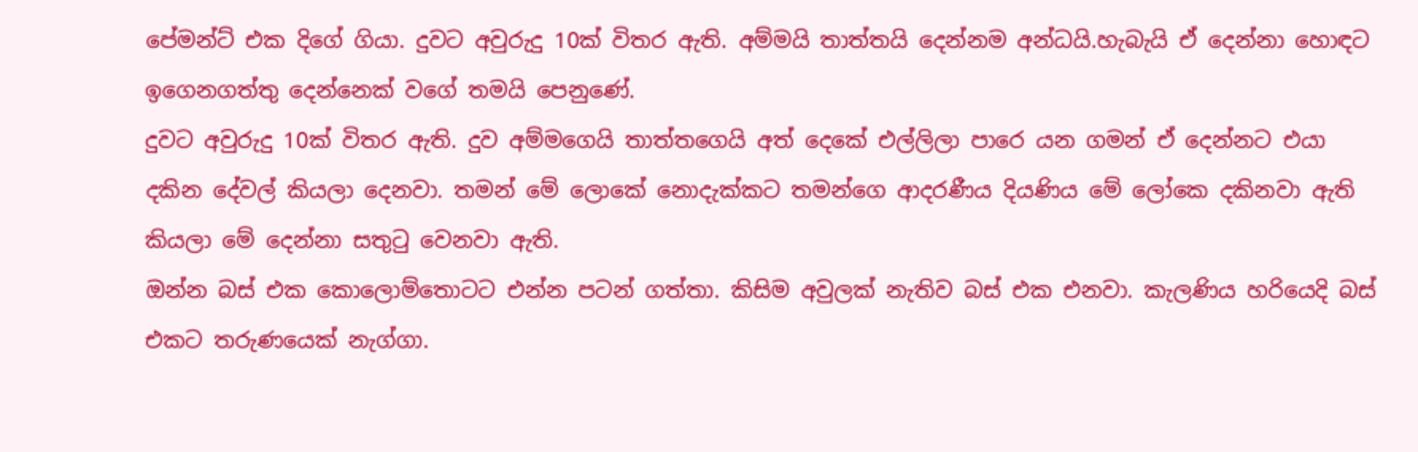පේමන්ට් එක දිගේ ගියා. දුවට අවුරුදු 10ක් විතර ඇති. අම්මයි තාත්තයි දෙන්නම අන්ධයි.හැබැයි ඒ දෙන්නා හොඳට ඉගෙනගත්තු දෙන්නෙක් වගේ තමයි පෙනුණේ.
දුවට අවුරුදු 10ක් විතර ඇති. දුව අම්මගෙයි තාත්තගෙයි අත් දෙකේ එල්ලිලා පාරෙ යන ගමන් ඒ දෙන්නට එයා දකින දේවල් කියලා දෙනවා. තමන් මේ ලොකේ නොදැක්කට තමන්ගෙ ආදරණීය දියණිය මේ ලෝකෙ දකිනවා ඇති කියලා මේ දෙන්නා සතුටු වෙනවා ඇති.
ඔන්න බස් එක කොලොම්තොටට එන්න පටන් ගත්තා. කිසිම අවුලක් නැතිව බස් එක එනවා. කැලණිය හරියෙදි බස් එකට තරුණයෙක් නැග්ගා.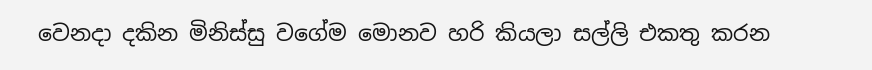වෙනදා දකින මිනිස්සු වගේම මොනව හරි කියලා සල්ලි එකතු කරන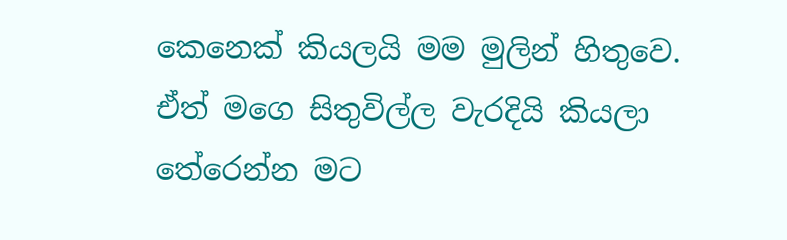කෙනෙක් කියලයි මම මුලින් හිතුවෙ.
ඒත් මගෙ සිතුවිල්ල වැරදියි කියලා තේරෙන්න මට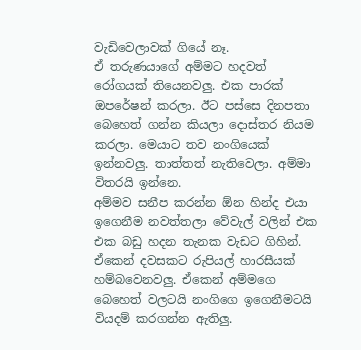වැඩිවෙලාවක් ගියේ නෑ.
ඒ තරුණයාගේ අම්මට හදවත් රෝගයක් තියෙනවලු. එක පාරක් ඔපරේෂන් කරලා. ඊට පස්සෙ දිනපතා බෙහෙත් ගන්න කියලා දොස්තර නියම කරලා. මෙයාට තව නංගියෙක් ඉන්නවලු. තාත්තත් නැතිවෙලා. අම්මා විතරයි ඉන්නෙ.
අම්මව සනීප කරන්න ඕන හින්ද එයා ඉගෙනීම නවත්තලා වේවැල් වලින් එක එක බඩු හදන තැනක වැඩට ගිහින්.
ඒකෙන් දවසකට රුපියල් හාරසීයක් හම්බවෙනවලු. ඒකෙන් අම්මගෙ බෙහෙත් වලටයි නංගිගෙ ඉගෙනීමටයි වියදම් කරගන්න ඇතිලු.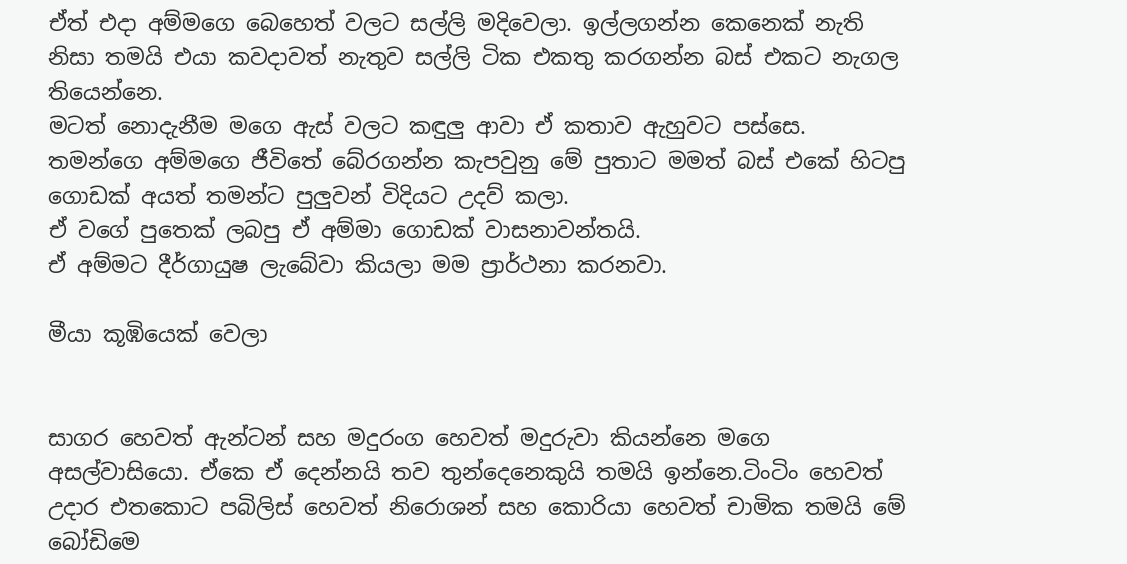ඒත් එදා අම්මගෙ බෙහෙත් වලට සල්ලි මදිවෙලා. ඉල්ලගන්න කෙනෙක් නැති නිසා තමයි එයා කවදාවත් නැතුව සල්ලි ටික එකතු කරගන්න බස් එකට නැගල තියෙන්නෙ.
මටත් නොදැනීම මගෙ ඇස් වලට කඳුලු ආවා ඒ කතාව ඇහුවට පස්සෙ.
තමන්ගෙ අම්මගෙ ජීවිතේ බේරගන්න කැපවුනු මේ පුතාට මමත් බස් එකේ හිටපු ගොඩක් අයත් තමන්ට පුලුවන් විදියට උදව් කලා.
ඒ වගේ පුතෙක් ලබපු ඒ අම්මා ගොඩක් වාසනාවන්තයි.
ඒ අම්මට දීර්ගායුෂ ලැබේවා කියලා මම ප්‍රාර්ථනා කරනවා.

මීයා කූඹියෙක් වෙලා


සාගර හෙවත් ඇන්ටන් සහ මදුරංග හෙවත් මදුරුවා කියන්නෙ මගෙ අසල්වාසියො. ඒකෙ ඒ දෙන්නයි තව තුන්දෙනෙකුයි තමයි ඉන්නෙ.ටිංටිං හෙවත් උදාර එතකොට පබිලිස් හෙවත් නිරොශන් සහ කොරියා හෙවත් චාමික තමයි මේ බෝඩිමෙ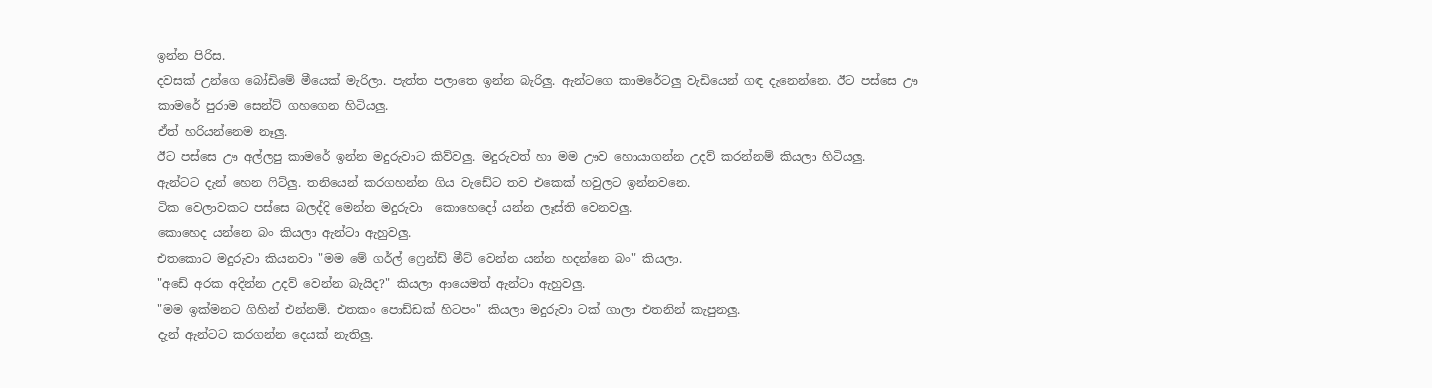ඉන්න පිරිස.
දවසක් උන්ගෙ බෝඩිමේ මීයෙක් මැරිලා. පැත්ත පලාතෙ ඉන්න බැරිලු. ඇන්ටගෙ කාමරේටලු වැඩියෙන් ගඳ දැනෙන්නෙ. ඊට පස්සෙ ඌ  කාමරේ පුරාම සෙන්ට් ගහගෙන හිටියලු.
ඒත් හරියන්නෙම නෑලු.
ඊට පස්සෙ ඌ අල්ලපු කාමරේ ඉන්න මදුරුවාට කිව්වලු. මදුරුවත් හා මම ඌව හොයාගන්න උදව් කරන්නම් කියලා හිටියලු.
ඇන්ටට දැන් හෙන ෆිට්ලු. තනියෙන් කරගහන්න ගිය වැඩේට තව එකෙක් හවුලට ඉන්නවනෙ.
ටික වෙලාවකට පස්සෙ බලද්දි මෙන්න මදුරුවා  කොහෙදෝ යන්න ලෑස්ති වෙනවලු.
කොහෙද යන්නෙ බං කියලා ඇන්ටා ඇහුවලු.
එතකොට මදුරුවා කියනවා "මම මේ ගර්ල් ෆ්‍රෙන්ඩ් මීට් වෙන්න යන්න හදන්නෙ බං" කියලා.
"අඩේ අරක අදින්න උදව් වෙන්න බැයිද?" කියලා ආයෙමත් ඇන්ටා ඇහුවලු.
"මම ඉක්මනට ගිහින් එන්නම්. එතකං පොඩ්ඩක් හිටපං" කියලා මදුරුවා ටක් ගාලා එතනින් කැපුනලු.
දැන් ඇන්ටට කරගන්න දෙයක් නැතිලු.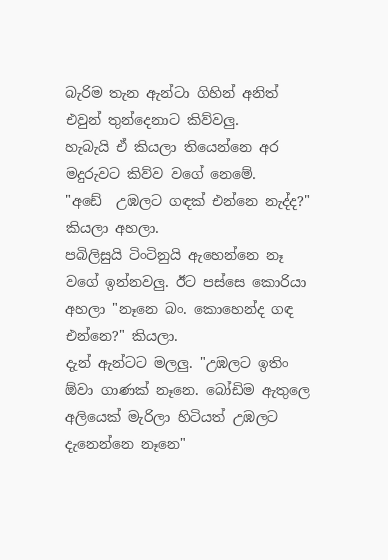බැරිම තැන ඇන්ටා ගිහින් අනිත් එවුන් තුන්දෙනාට කිව්වලු.
හැබැයි ඒ කියලා තියෙන්නෙ අර මදුරුවට කිව්ව වගේ නෙමේ.
"අඩේ  උඹලට ගඳක් එන්නෙ නැද්ද?" කියලා අහලා.
පබිලිසුයි ටිංටිනුයි ඇහෙන්නෙ නෑ වගේ ඉන්නවලු. ඊට පස්සෙ කොරියා අහලා "නෑනෙ බං. කොහෙන්ද ගඳ එන්නෙ?" කියලා.
දැන් ඇන්ටට මලලු. "උඹලට ඉතිං ඕවා ගාණක් නෑනෙ. බෝඩිම ඇතුලෙ අලියෙක් මැරිලා හිටියත් උඹලට දැනෙන්නෙ නෑනෙ"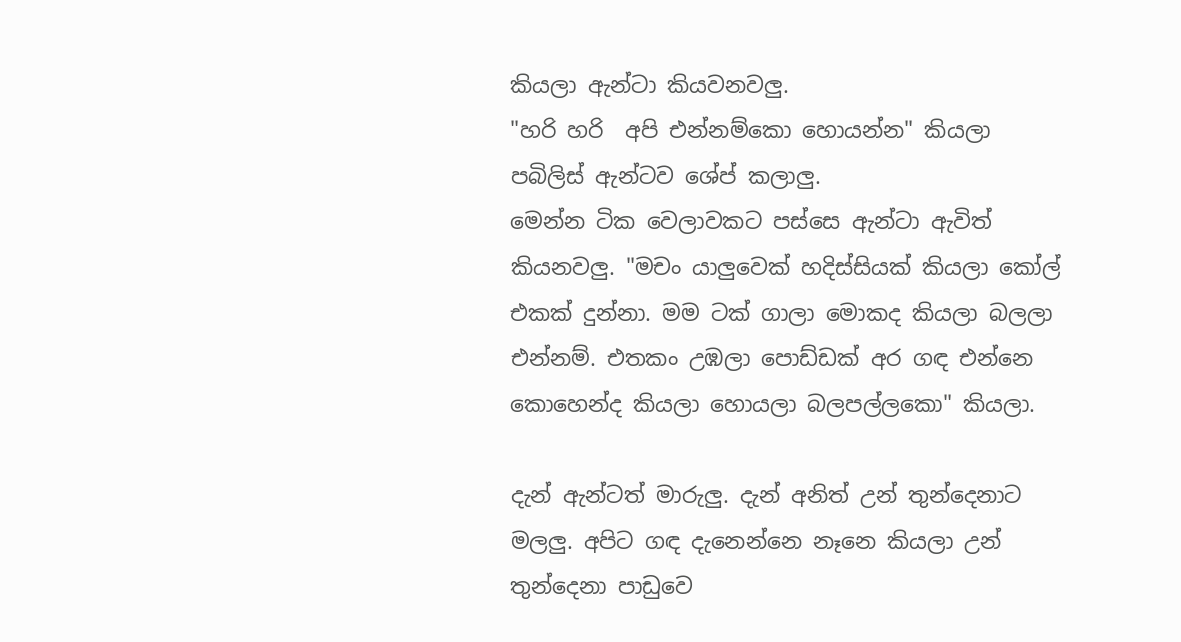කියලා ඇන්ටා කියවනවලු.
"හරි හරි  අපි එන්නම්කො හොයන්න" කියලා පබිලිස් ඇන්ටව ශේප් කලාලු.
මෙන්න ටික වෙලාවකට පස්සෙ ඇන්ටා ඇවිත් කියනවලු. "මචං යාලුවෙක් හදිස්සියක් කියලා කෝල් එකක් දුන්නා. මම ටක් ගාලා මොකද කියලා බලලා එන්නම්. එතකං උඹලා පොඩ්ඩක් අර ගඳ එන්නෙ කොහෙන්ද කියලා හොයලා බලපල්ලකො" කියලා.

දැන් ඇන්ටත් මාරුලු. දැන් අනිත් උන් තුන්දෙනාට මලලු. අපිට ගඳ දැනෙන්නෙ නෑනෙ කියලා උන් තුන්දෙනා පාඩුවෙ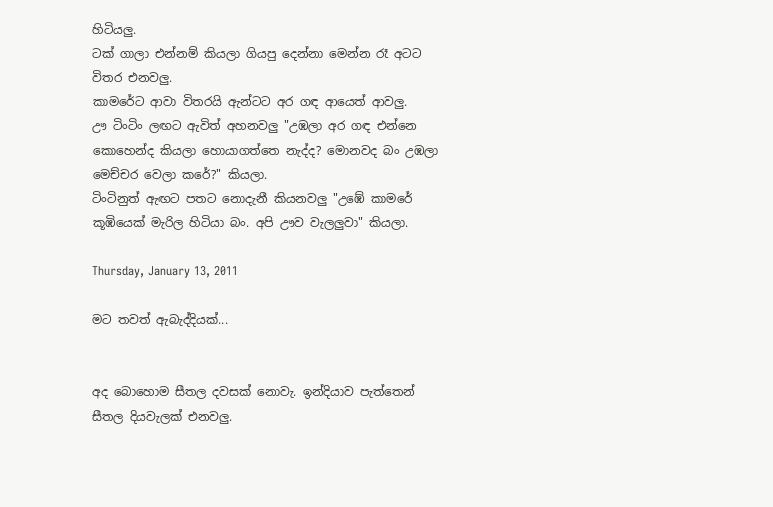හිටියලු.
ටක් ගාලා එන්නම් කියලා ගියපු දෙන්නා මෙන්න රෑ අටට විතර එනවලු.
කාමරේට ආවා විතරයි ඇන්ටට අර ගඳ ආයෙත් ආවලු.
ඌ ටිංටිං ලඟට ඇවිත් අහනවලු "උඹලා අර ගඳ එන්නෙ කොහෙන්ද කියලා හොයාගත්තෙ නැද්ද? මොනවද බං උඹලා මෙච්චර වෙලා කරේ?" කියලා.
ටිංටිනුත් ඇඟට පතට නොදැනී කියනවලු "උඹේ කාමරේ කූඹියෙක් මැරිල හිටියා බං. අපි ඌව වැලලුවා" කියලා.

Thursday, January 13, 2011

මට තවත් ඇබැද්දියක්...


අද බොහොම සීතල දවසක් නොවැ. ඉන්දියාව පැත්තෙන් සීතල දියවැලක් එනවලු.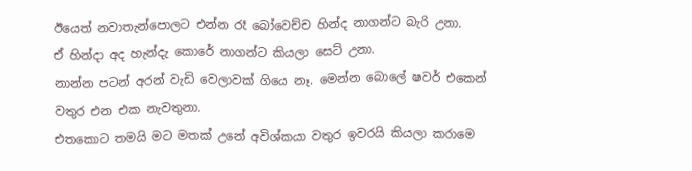ඊයෙත් නවාතැන්පොලට එන්න රෑ බෝවෙච්ච හින්ද නාගන්ට බැරි උනා.
ඒ හින්දා අද හැන්දැ කොරේ නාගන්ට කියලා සෙට් උනා.
නාන්න පටන් අරන් වැඩි වෙලාවක් ගියෙ නෑ. මෙන්න බොලේ ෂවර් එකෙන් වතුර එන එක නැවතුනා.
එතකොට තමයි මට මතක් උනේ අවිශ්කයා වතුර ඉවරයි කියලා කරාමෙ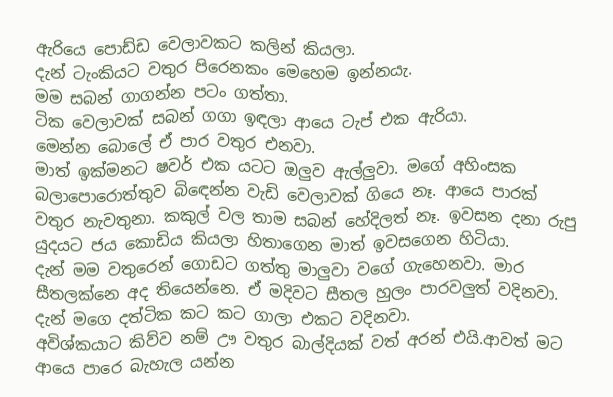ඇරියෙ පොඩ්ඩ වෙලාවකට කලින් කියලා.
දැන් ටැංකියට වතුර පිරෙනකං මෙහෙම ඉන්නයැ.
මම සබන් ගාගන්න පටං ගත්තා.
ටික වෙලාවක් සබන් ගගා ඉඳලා ආයෙ ටැප් එක ඇරියා.
මෙන්න බොලේ ඒ පාර වතුර එනවා.
මාත් ඉක්මනට ෂවර් එක යටට ඔලුව ඇල්ලුවා. මගේ අහිංසක බලාපොරොත්තුව බිඳෙන්න වැඩි වෙලාවක් ගියෙ නෑ. ආයෙ පාරක් වතුර නැවතුනා. කකුල් වල තාම සබන් හේදිලත් නෑ. ඉවසන දනා රුපු යුදයට ජය කොඩිය කියලා හිතාගෙන මාත් ඉවසගෙන හිටියා.
දැන් මම වතුරෙන් ගොඩට ගත්තු මාලුවා වගේ ගැහෙනවා. මාර සීතලක්නෙ අද තියෙන්නෙ. ඒ මදිවට සීතල හුලං පාරවලුත් වදිනවා. දැන් මගෙ දත්ටික කට කට ගාලා එකට වදිනවා.
අවිශ්කයාට කිව්ව නම් ඌ වතුර බාල්දියක් වත් අරන් එයි.ආවත් මට ආයෙ පාරෙ බැහැල යන්න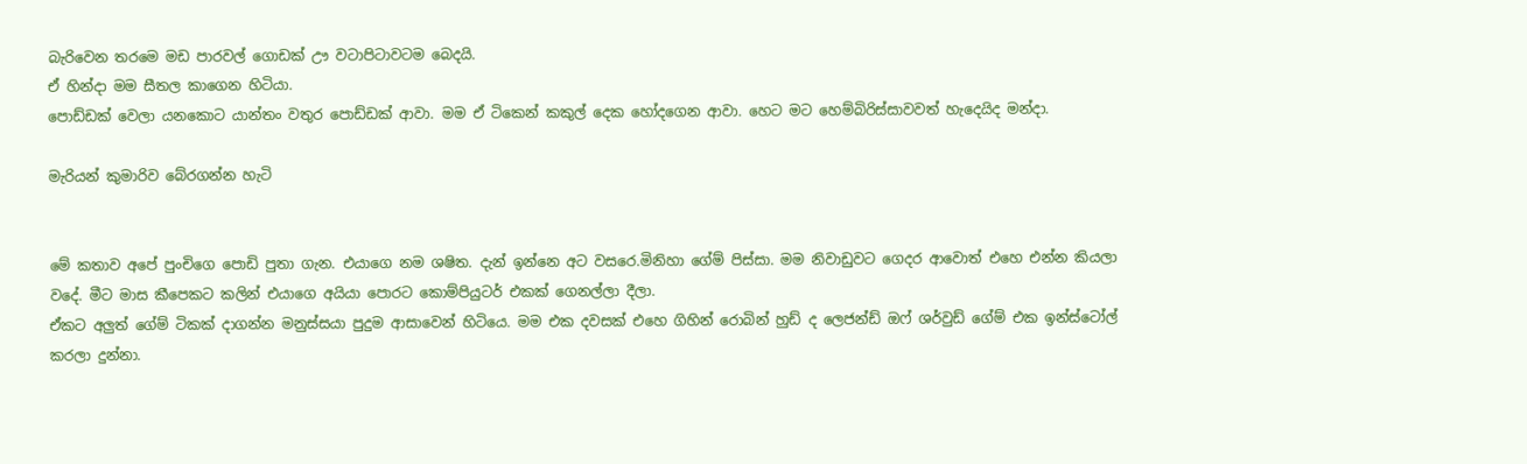බැරිවෙන තරමෙ මඩ පාරවල් ගොඩක් ඌ වටාපිටාවටම බෙදයි.
ඒ හින්දා මම සීතල කාගෙන හිටියා.
පොඩ්ඩක් වෙලා යනකොට යාන්තං වතුර පොඩ්ඩක් ආවා. මම ඒ ටිකෙන් කකුල් දෙක හෝදගෙන ආවා. හෙට මට හෙම්බිරිස්සාවවත් හැදෙයිද මන්දා.

මැරියන් කුමාරිව බේරගන්න හැටි


මේ කතාව අපේ පුංචිගෙ පොඩි පුතා ගැන. එයාගෙ නම ශෂිත. දැන් ඉන්නෙ අට වසරෙ.මිනිහා ගේම් පිස්සා. මම නිවාඩුවට ගෙදර ආවොත් එහෙ එන්න කියලා වදේ. මීට මාස කීපෙකට කලින් එයාගෙ අයියා පොරට කොම්පියුටර් එකක් ගෙනල්ලා දීලා.
ඒකට අලුත් ගේම් ටිකක් දාගන්න මනුස්සයා පුදුම ආසාවෙන් හිටියෙ. මම එක දවසක් එහෙ ගිහින් රොබින් හුඩ් ද ලෙජන්ඩ් ඔෆ් ශර්වුඩ් ගේම් එක ඉන්ස්ටෝල් කරලා දුන්නා.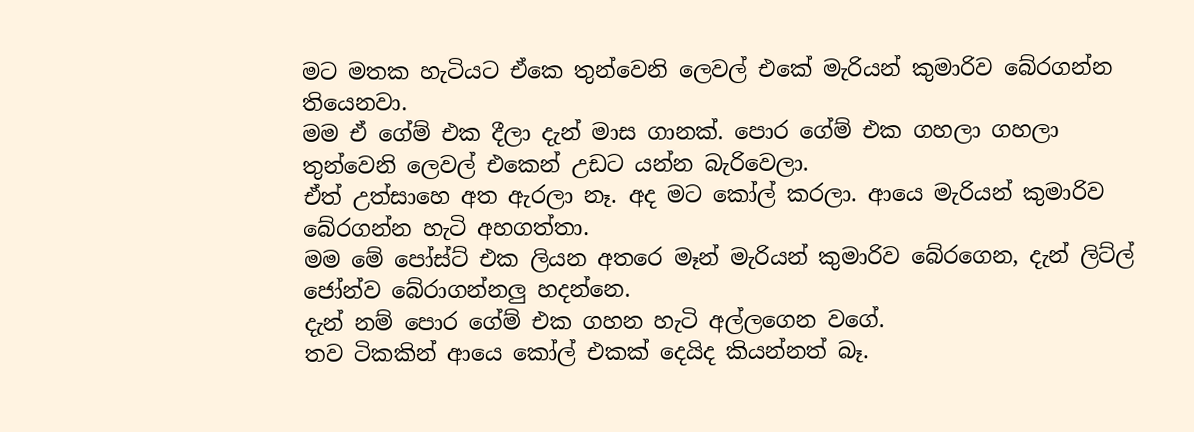මට මතක හැටියට ඒකෙ තුන්වෙනි ලෙවල් එකේ මැරියන් කුමාරිව බේරගන්න තියෙනවා.
මම ඒ ගේම් එක දීලා දැන් මාස ගානක්. පොර ගේම් එක ගහලා ගහලා තුන්වෙනි ලෙවල් එකෙන් උඩට යන්න බැරිවෙලා.
ඒත් උත්සාහෙ අත ඇරලා නෑ. අද මට කෝල් කරලා. ආයෙ මැරියන් කුමාරිව බේරගන්න හැටි අහගත්තා.
මම මේ පෝස්ට් එක ලියන අතරෙ මෑන් මැරියන් කුමාරිව බේරගෙන, දැන් ලිට්ල් ජෝන්ව බේරාගන්නලු හදන්නෙ.
දැන් නම් පොර ගේම් එක ගහන හැටි අල්ලගෙන වගේ.
තව ටිකකින් ආයෙ කෝල් එකක් දෙයිද කියන්නත් බෑ.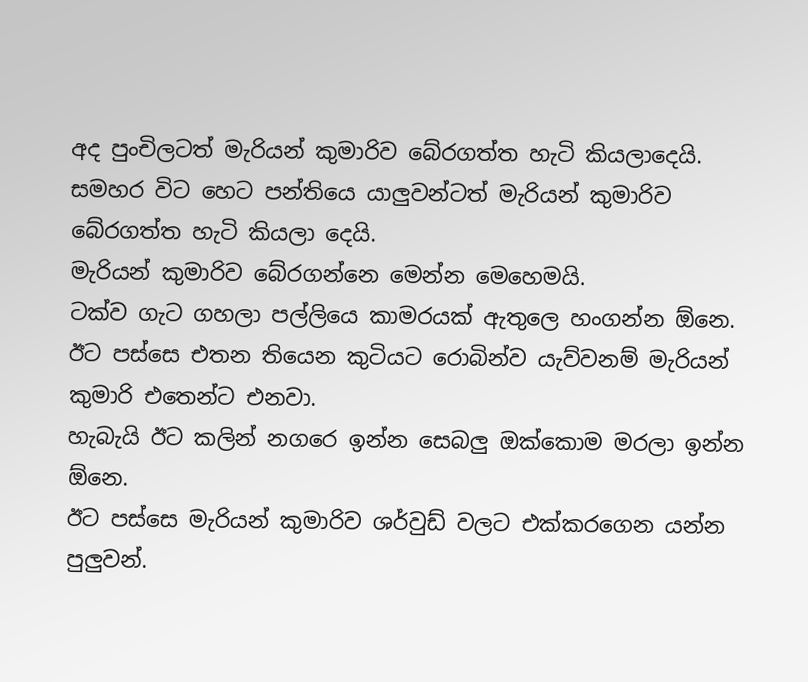අද පුංචිලටත් මැරියන් කුමාරිව බේරගත්ත හැටි කියලාදෙයි.
සමහර විට හෙට පන්තියෙ යාලුවන්ටත් මැරියන් කුමාරිව බේරගත්ත හැටි කියලා දෙයි.
මැරියන් කුමාරිව බේරගන්නෙ මෙන්න මෙහෙමයි.
ටක්ව ගැට ගහලා පල්ලියෙ කාමරයක් ඇතුලෙ හංගන්න ඕනෙ. ඊට පස්සෙ එතන තියෙන කුටියට රොබින්ව යැව්වනම් මැරියන් කුමාරි එතෙන්ට එනවා.
හැබැයි ඊට කලින් නගරෙ ඉන්න සෙබලු ඔක්කොම මරලා ඉන්න ඕනෙ.
ඊට පස්සෙ මැරියන් කුමාරිව ශර්වුඩ් වලට එක්කරගෙන යන්න පුලුවන්.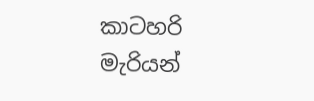කාටහරි මැරියන්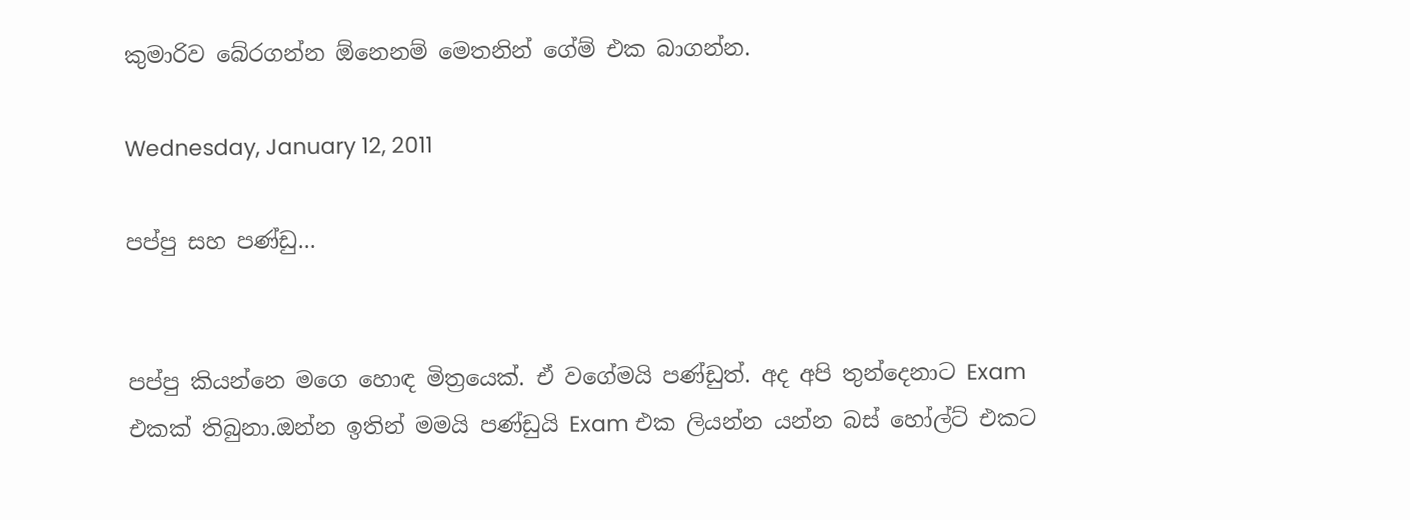කුමාරිව බේරගන්න ඕනෙනම් මෙතනින් ගේම් එක බාගන්න.

Wednesday, January 12, 2011

පප්පු සහ පණ්ඩු...


පප්පු කියන්නෙ මගෙ හොඳ මිත්‍රයෙක්. ඒ වගේමයි පණ්ඩුත්. අද අපි තුන්දෙනාට Exam එකක් තිබුනා.ඔන්න ඉතින් මමයි පණ්ඩුයි Exam එක ලියන්න යන්න බස් හෝල්ට් එකට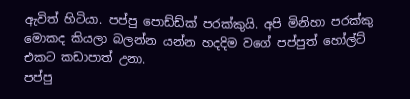ඇවිත් හිටියා. පප්පු පොඩ්ඩ්ක් පරක්කුයි. අපි මිනිහා පරක්කු මොකද කියලා බලන්න යන්න හදදිම වගේ පප්පුත් හෝල්ට් එකට කඩාපාත් උනා.
පප්පු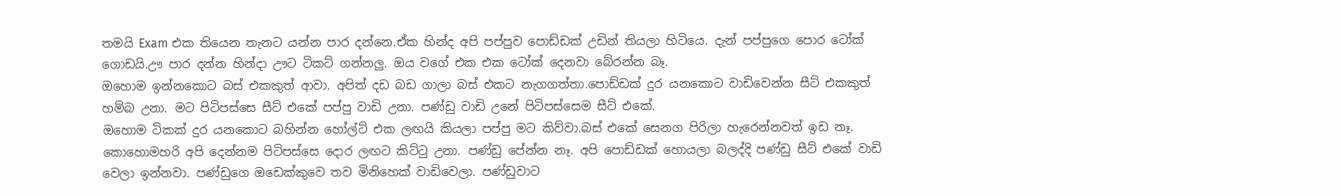තමයි Exam එක තියෙන තැනට යන්න පාර දන්නෙ.ඒක හින්ද අපි පප්පුව පොඩ්ඩක් උඩින් තියලා හිටියෙ. දැන් පප්පුගෙ පොර ටෝක් ගොඩයි.ඌ පාර දන්න හින්දා ඌට ටිකට් ගන්නලු. ඔය වගේ එක එක ටෝක් දෙනවා බේරන්න බෑ.
ඔහොම ඉන්නකොට බස් එකකුත් ආවා. අපිත් දඩ බඩ ගාලා බස් එකට නැගගත්තා.පොඩ්ඩක් දුර යනකොට වාඩිවෙන්න සීට් එකකුත් හම්බ උනා. මට පිටිපස්සෙ සීට් එකේ පප්පු වාඩි උනා. පණ්ඩු වාඩි උනේ පිටිපස්සෙම සීට් එකේ.
ඔහොම ටිකක් දුර යනකොට බහින්න හෝල්ට් එක ලඟයි කියලා පප්පු මට කිව්වා.බස් එකේ සෙනග පිරිලා හැරෙන්නවත් ඉඩ නෑ. කොහොමහරි අපි දෙන්නම පිටිපස්සෙ දොර ලඟට කිට්ටු උනා. පණ්ඩු පේන්න නෑ. අපි පොඩ්ඩක් හොයලා බලද්දි පණ්ඩු සීට් එකේ වාඩි වෙලා ඉන්නවා. පණ්ඩුගෙ ඔඩෙක්කුවෙ තව මිනිහෙක් වාඩිවෙලා. පණ්ඩුවාට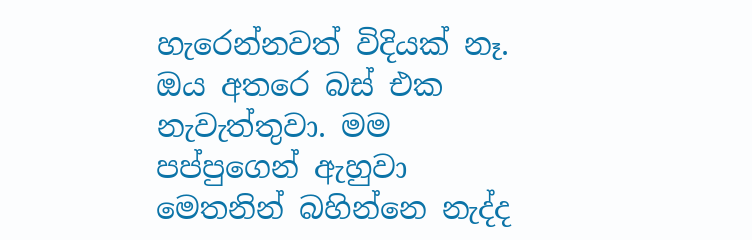හැරෙන්නවත් විදියක් නෑ.
ඔය අතරෙ බස් එක නැවැත්තුවා. මම පප්පුගෙන් ඇහුවා මෙතනින් බහින්නෙ නැද්ද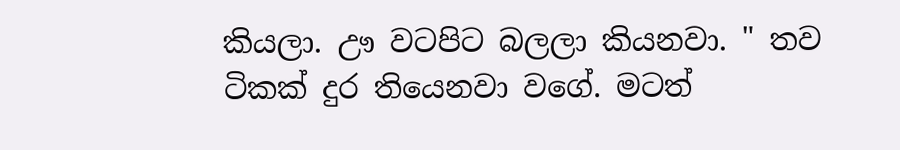කියලා. ඌ වටපිට බලලා කියනවා. " තව ටිකක් දුර තියෙනවා වගේ. මටත්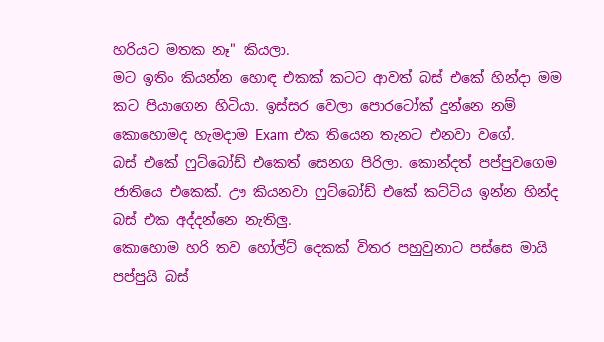හරියට මතක නෑ" කියලා.
මට ඉතිං කියන්න හොඳ එකක් කටට ආවත් බස් එකේ හින්දා මම කට පියාගෙන හිටියා. ඉස්සර වෙලා පොරටෝක් දුන්නෙ නම් කොහොමද හැමදාම Exam එක තියෙන තැනට එනවා වගේ.
බස් එකේ ෆුට්බෝඩ් එකෙත් සෙනග පිරිලා. කොන්දත් පප්පුවගෙම ජාතියෙ එකෙක්. ඌ කියනවා ෆුට්බෝඩ් එකේ කට්ටිය ඉන්න හින්ද බස් එක අද්දන්නෙ නැතිලු.
කොහොම හරි තව හෝල්ට් දෙකක් විතර පහුවුනාට පස්සෙ මායි පප්පුයි බස්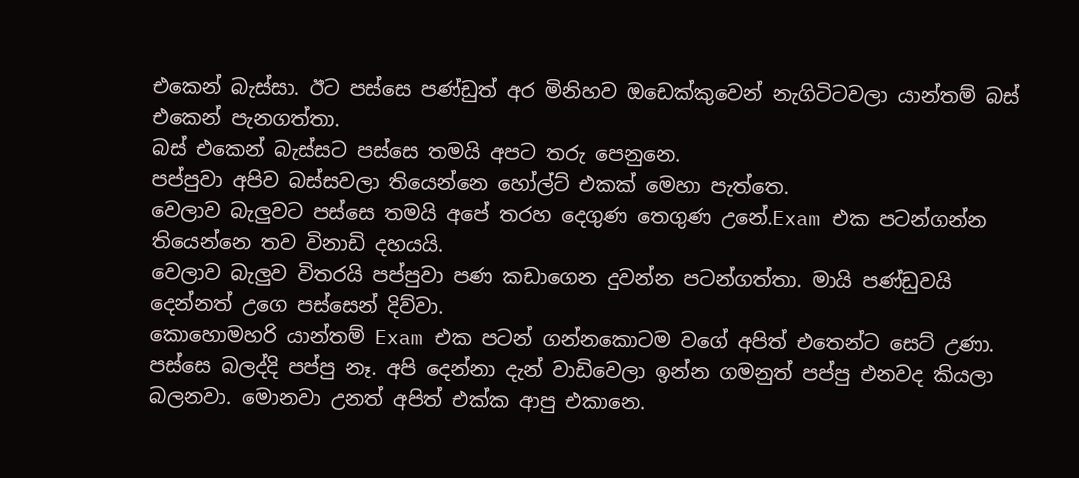එකෙන් බැස්සා. ඊට පස්සෙ පණ්ඩුත් අර මිනිහව ඔඩෙක්කුවෙන් නැගිටිටවලා යාන්තම් බස් එකෙන් පැනගත්තා.
බස් එකෙන් බැස්සට පස්සෙ තමයි අපට තරු පෙනුනෙ.
පප්පුවා අපිව බස්සවලා තියෙන්නෙ හෝල්ට් එකක් මෙහා පැත්තෙ.
වෙලාව බැලුවට පස්සෙ තමයි අපේ තරහ දෙගුණ තෙගුණ උනේ.Exam එක පටන්ගන්න තියෙන්නෙ තව විනාඩි දහයයි.
වෙලාව බැලුව විතරයි පප්පුවා පණ කඩාගෙන දුවන්න පටන්ගත්තා. මායි පණ්ඩුවයි දෙන්නත් උගෙ පස්සෙන් දිව්වා.
කොහොමහරි යාන්තම් Exam එක පටන් ගන්නකොටම වගේ අපිත් එතෙන්ට සෙට් උණා.
පස්සෙ බලද්දි පප්පු නෑ. අපි දෙන්නා දැන් වාඩිවෙලා ඉන්න ගමනුත් පප්පු එනවද කියලා බලනවා. මොනවා උනත් අපිත් එක්ක ආපු එකානෙ.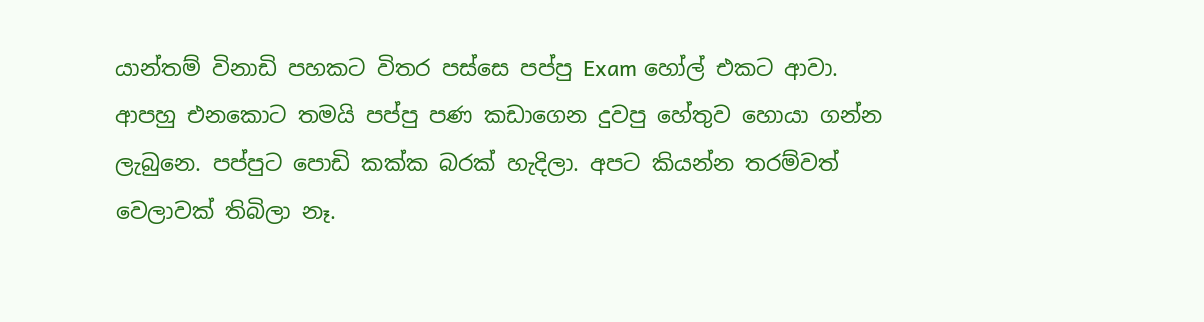යාන්තම් විනාඩි පහකට විතර පස්සෙ පප්පු Exam හෝල් එකට ආවා. ආපහු එනකොට තමයි පප්පු පණ කඩාගෙන දුවපු හේතුව හොයා ගන්න ලැබුනෙ. පප්පුට පොඩි කක්ක බරක් හැදිලා. අපට කියන්න තරම්වත් වෙලාවක් තිබිලා නෑ.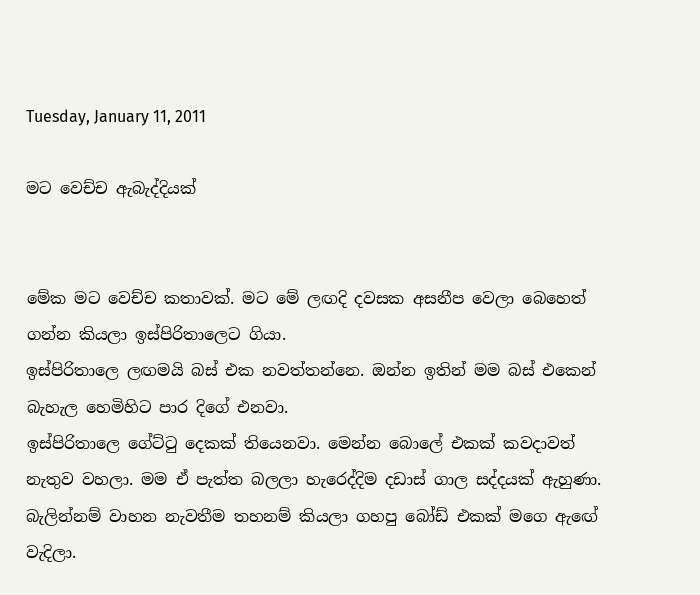Tuesday, January 11, 2011

මට වෙච්ච ඇබැද්දියක්


මේක මට වෙච්ච කතාවක්. මට මේ ලඟදි දවසක අසනීප වෙලා බෙහෙත් ගන්න කියලා ඉස්පිරිතාලෙට ගියා.
ඉස්පිරිතාලෙ ලඟමයි බස් එක නවත්තන්නෙ. ඔන්න ඉතින් මම බස් එකෙන් බැහැල හෙමිහිට පාර දිගේ එනවා.
ඉස්පිරිතාලෙ ගේට්ටු දෙකක් තියෙනවා. මෙන්න බොලේ එකක් කවදාවත් නැතුව වහලා. මම ඒ පැත්ත බලලා හැරෙද්දිම දඩාස් ගාල සද්දයක් ඇහුණා.
බැලින්නම් වාහන නැවතීම තහනම් කියලා ගහපු බෝඩ් එකක් මගෙ ඇඟේ වැදිලා.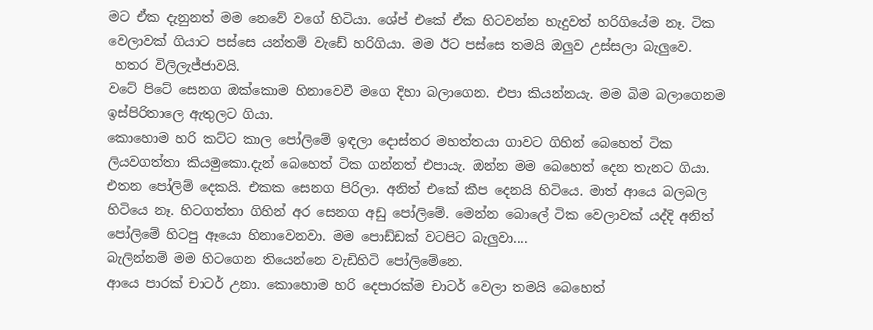මට ඒක දැනුනත් මම නෙවේ වගේ හිටියා. ශේප් එකේ ඒක හිටවන්න හැදුවත් හරිගියේම නෑ. ටික වෙලාවක් ගියාට පස්සෙ යන්තම් වැඩේ හරිගියා. මම ඊට පස්සෙ තමයි ඔලුව උස්සලා බැලුවෙ.
 හතර විලිලැජ්ජාවයි.
වටේ පිටේ සෙනග ඔක්කොම හිනාවෙවී මගෙ දිහා බලාගෙන. එපා කියන්නයැ. මම බිම බලාගෙනම ඉස්පිරිතාලෙ ඇතුලට ගියා.
කොහොම හරි කට්ට කාල පෝලිමේ ඉඳලා දොස්තර මහත්තයා ගාවට ගිහින් බෙහෙත් ටික ලියවගත්තා කියමුකො.දැන් බෙහෙත් ටික ගන්නත් එපායැ. ඔන්න මම බෙහෙත් දෙන තැනට ගියා.
එතන පෝලිම් දෙකයි. එකක සෙනග පිරිලා. අනිත් එකේ කීප දෙනයි හිටියෙ. මාත් ආයෙ බලබල හිටියෙ නෑ. හිටගත්තා ගිහින් අර සෙනග අඩු පෝලිමේ. මෙන්න බොලේ ටික වෙලාවක් යද්දි අනිත් පෝලිමේ හිටපු ඈයො හිනාවෙනවා. මම පොඩ්ඩක් වටපිට බැලුවා....
බැලින්නම් මම හිටගෙන තියෙන්නෙ වැඩිහිටි පෝලිමේනෙ.
ආයෙ පාරක් චාටර් උනා. කොහොම හරි දෙපාරක්ම චාටර් වෙලා තමයි බෙහෙත්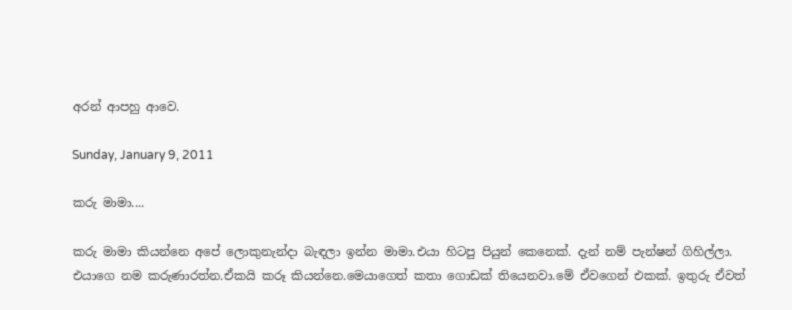අරන් ආපහු ආවෙ.

Sunday, January 9, 2011

කරු මාමා....

කරු මාමා කියන්නෙ අපේ ලොකුනැන්දා බැඳලා ඉන්න මාමා.එයා හිටපු පියුන් කෙනෙක්. දැන් නම් පැන්ෂන් ගිහිල්ලා. එයාගෙ නම කරුණාරත්න.ඒකයි කරූ කියන්නෙ.මෙයාගෙත් කතා ගොඩක් තියෙනවා.මේ ඒවගෙන් එකක්. ඉතුරු ඒවත්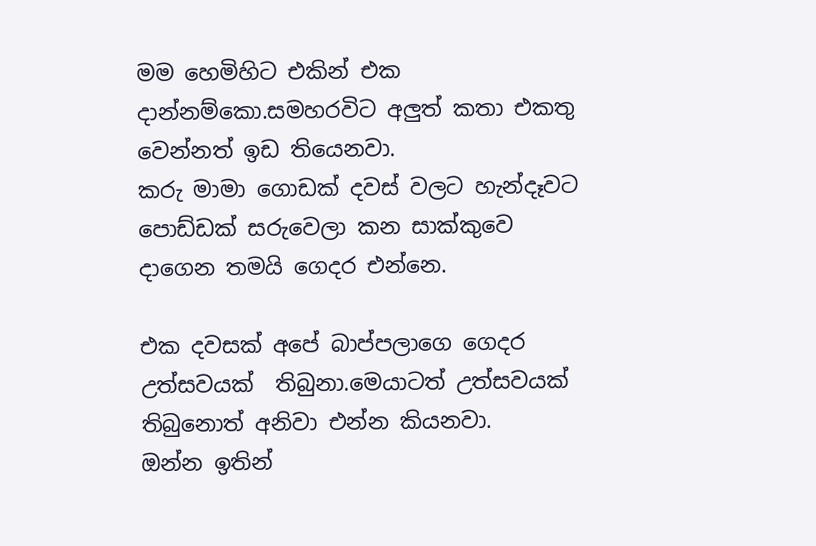මම හෙමිහිට එකින් එක දාන්නම්කො.සමහරවිට අලුත් කතා එකතු වෙන්නත් ඉඩ තියෙනවා.
කරු මාමා ගොඩක් දවස් වලට හැන්දෑවට පොඩ්ඩක් සරුවෙලා කන සාක්කුවෙ දාගෙන තමයි ගෙදර එන්නෙ.

එක දවසක් අපේ බාප්පලාගෙ ගෙදර උත්සවයක්  තිබුනා.මෙයාටත් උත්සවයක් තිබුනොත් අනිවා එන්න කියනවා.
ඔන්න ඉතින්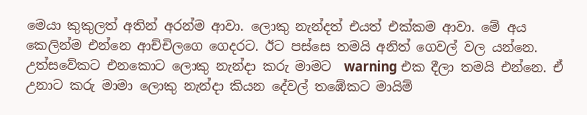මෙයා කුකුලත් අතින් අරන්ම ආවා. ලොකු නැන්දත් එයත් එක්කම ආවා. මේ අය කෙලින්ම එන්නෙ ආච්චිලගෙ ගෙදරට. ඊට පස්සෙ තමයි අනිත් ගෙවල් වල යන්නෙ.
උත්සවේකට එනකොට ලොකු නැන්දා කරු මාමට  warning එක දීලා තමයි එන්නෙ. ඒ උනාට කරු මාමා ලොකු නැන්දා කියන දේවල් තඹේකට මායිම්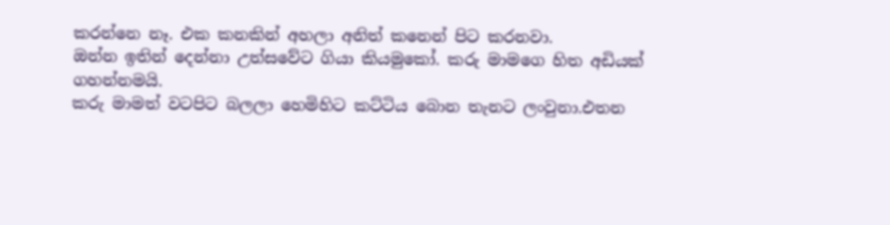කරන්නෙ නෑ. එක කනකින් අහලා අනිත් කනෙන් පිට කරනවා.
ඔන්න ඉතින් දෙන්නා උත්සවේට ගියා කියමුකෝ. කරු මාමගෙ හිත අඩියක් ගහන්නමයි.
කරු මාමත් වටපිට බලලා හෙමිහිට කට්ටිය බොන තැනට ලංවුනා.එතන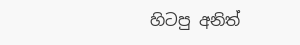හිටපු අනිත්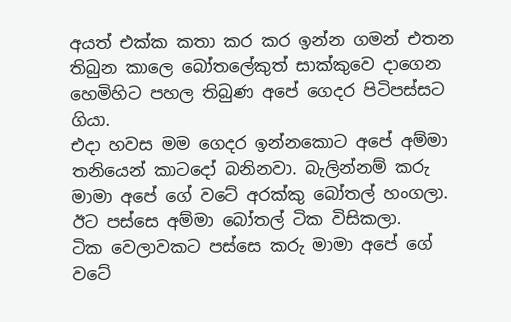අයත් එක්ක කතා කර කර ඉන්න ගමන් එතන තිබුන කාලෙ බෝතලේකුත් සාක්කුවෙ දාගෙන හෙමිහිට පහල තිබුණ අපේ ගෙදර පිටිපස්සට ගියා.
එදා හවස මම ගෙදර ඉන්නකොට අපේ අම්මා තනියෙන් කාටදෝ බනිනවා. බැලින්නම් කරු මාමා අපේ ගේ වටේ අරක්කු බෝතල් හංගලා.
ඊට පස්සෙ අම්මා බෝතල් ටික විසිකලා.
ටික වෙලාවකට පස්සෙ කරු මාමා අපේ ගේ වටේ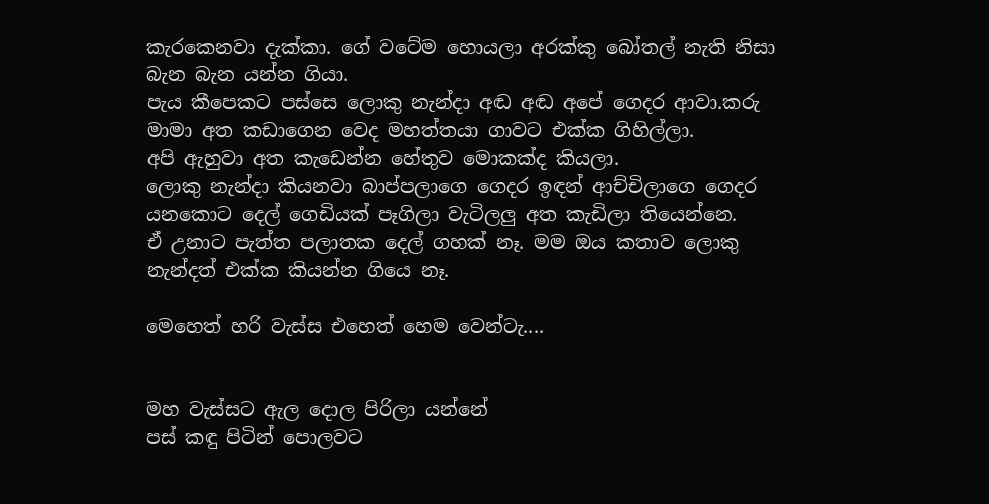කැරකෙනවා දැක්කා. ගේ වටේම හොයලා අරක්කු බෝතල් නැති නිසා බැන බැන යන්න ගියා.
පැය කීපෙකට පස්සෙ ලොකු නැන්දා අඬ අඬ අපේ ගෙදර ආවා.කරු මාමා අත කඩාගෙන වෙද මහත්තයා ගාවට එක්ක ගිහිල්ලා.
අපි ඇහුවා අත කැඩෙන්න හේතුව මොකක්ද කියලා.
ලොකු නැන්දා කියනවා බාප්පලාගෙ ගෙදර ඉඳන් ආච්චිලාගෙ ගෙදර යනකොට දෙල් ගෙඩියක් පෑගිලා වැටිලලු අත කැඩිලා තියෙන්නෙ.
ඒ උනාට පැත්ත පලාතක දෙල් ගහක් නෑ. මම ඔය කතාව ලොකු නැන්දත් එක්ක කියන්න ගියෙ නෑ.

මෙහෙත් හරි වැස්ස එහෙත් හෙම වෙන්ටැ....


මහ වැස්සට ඇල දොල පිරිලා යන්නේ
පස් කඳු පිටින් පොලවට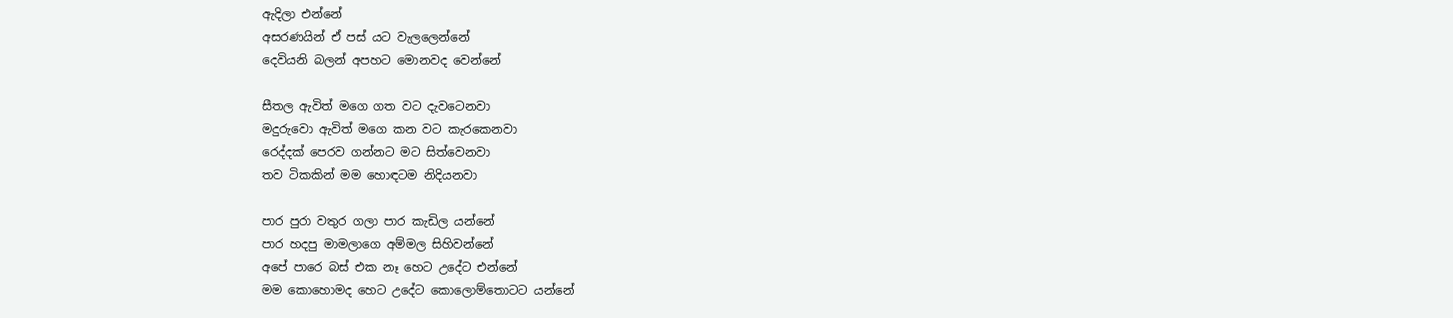ඇදිලා එන්නේ
අසරණයින් ඒ පස් යට වැලලෙන්නේ
දෙවියනි බලන් අපහට මොනවද වෙන්නේ

සීතල ඇවිත් මගෙ ගත වට දැවටෙනවා
මදුරුවො ඇවිත් මගෙ කන වට කැරකෙනවා
රෙද්දක් පෙරව ගන්නට මට සිත්වෙනවා
තව ටිකකින් මම හොඳටම නිදියනවා

පාර පුරා වතුර ගලා පාර කැඩිල යන්නේ
පාර හදපු මාමලාගෙ අම්මල සිහිවන්නේ
අපේ පාරෙ බස් එක නෑ හෙට උදේට එන්නේ
මම කොහොමද හෙට උදේට කොලොම්තොටට යන්නේ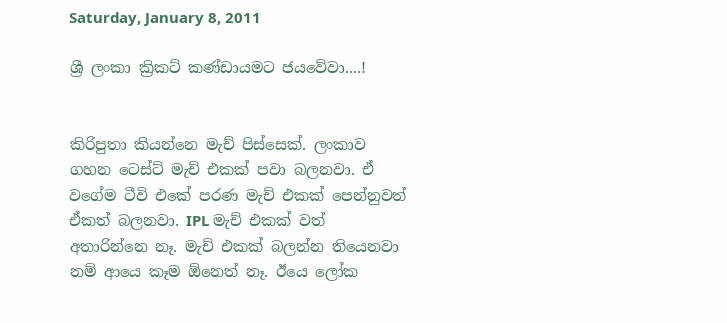Saturday, January 8, 2011

ශ්‍රී ලංකා ක්‍රිකට් කණ්ඩායමට ජයවේවා....!


කිරිපුතා කියන්නෙ මැච් පිස්සෙක්. ලංකාව ගහන ටෙස්ට් මැච් එකක් පවා බලනවා. ඒ වගේම ටීවි එකේ පරණ මැච් එකක් පෙන්නුවත් ඒකත් බලනවා. IPL මැච් එකක් වත් අතාරින්නෙ නෑ. මැච් එකක් බලන්න තියෙනවා නම් ආයෙ කෑම ඕනෙත් නෑ. ඊයෙ ලෝක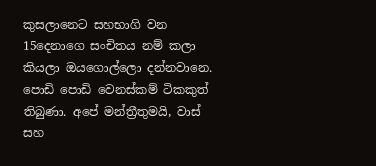කුසලානෙට සහභාගි වන 15දෙනාගෙ සංචිතය නම් කලා කියලා ඔයගොල්ලො දන්නවානෙ.
පොඩි පොඩි වෙනස්කම් ටිකකුත් තිබුණා. අපේ මන්ත්‍රීතුමයි, වාස් සහ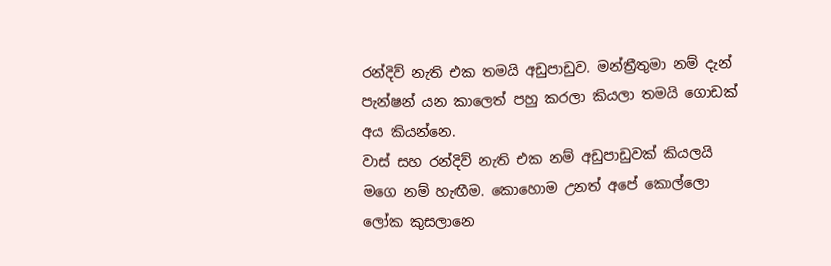රන්දිව් නැති එක තමයි අඩුපාඩුව. මන්ත්‍රීතුමා නම් දැන් පැන්ෂන් යන කාලෙත් පහු කරලා කියලා තමයි ගොඩක් අය කියන්නෙ.
වාස් සහ රන්දිව් නැති එක නම් අඩුපාඩුවක් කියලයි මගෙ නම් හැඟීම. කොහොම උනත් අපේ කොල්ලො ලෝක කුසලානෙ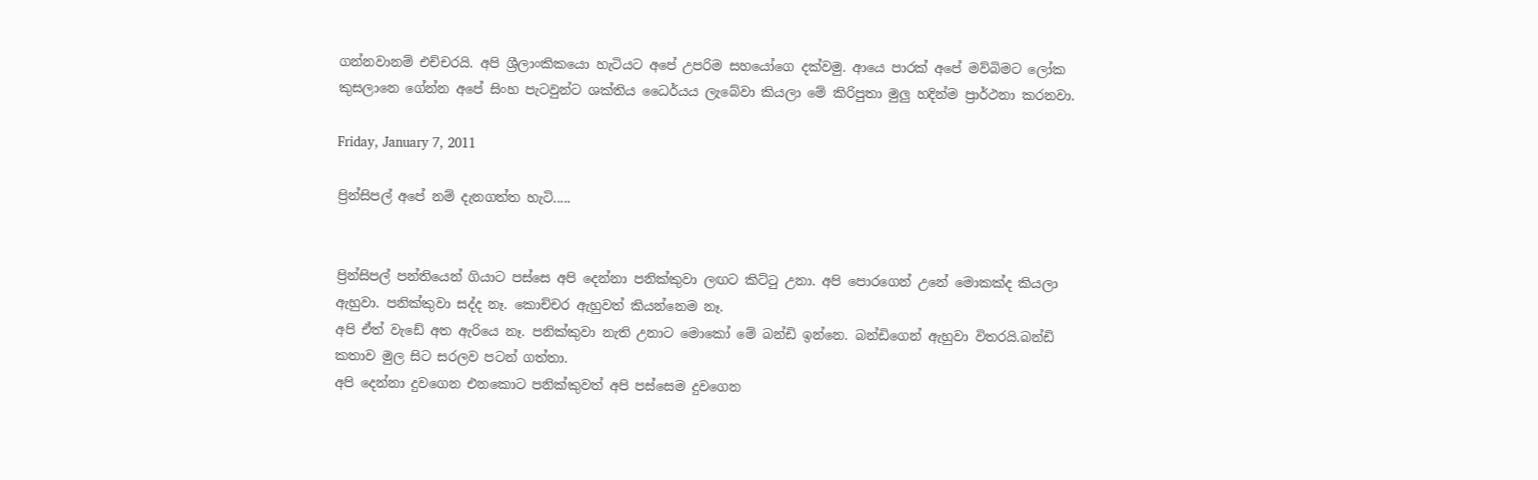ගන්නවානම් එච්චරයි. අපි ශ්‍රීලාංකිකයො හැටියට අපේ උපරිම සහයෝගෙ දක්වමු. ආයෙ පාරක් අපේ මව්බිමට ලෝක කුසලානෙ ගේන්න අපේ සිංහ පැටවුන්ට ශක්තිය ධෛර්යය ලැබේවා කියලා මේ කිරිපුතා මුලු හදින්ම ප්‍රාර්ථනා කරනවා.

Friday, January 7, 2011

ප්‍රින්සිපල් අපේ නම් දැනගත්ත හැටි.....


ප්‍රින්සිපල් පන්තියෙන් ගියාට පස්සෙ අපි දෙන්නා පනික්කුවා ලඟට කිට්ටු උනා. අපි පොරගෙන් උනේ මොකක්ද කියලා ඇහුවා. පනික්කුවා සද්ද නෑ. කොච්චර ඇහුවත් කියන්නෙම නෑ.
අපි ඒත් වැඩේ අත ඇරියෙ නෑ. පනික්කුවා නැති උනාට මොකෝ මේ බන්ඩි ඉන්නෙ. බන්ඩිගෙන් ඇහුවා විතරයි.බන්ඩි කතාව මුල සිට සරලව පටන් ගත්තා.
අපි දෙන්නා දුවගෙන එනකොට පනික්කුවත් අපි පස්සෙම දුවගෙන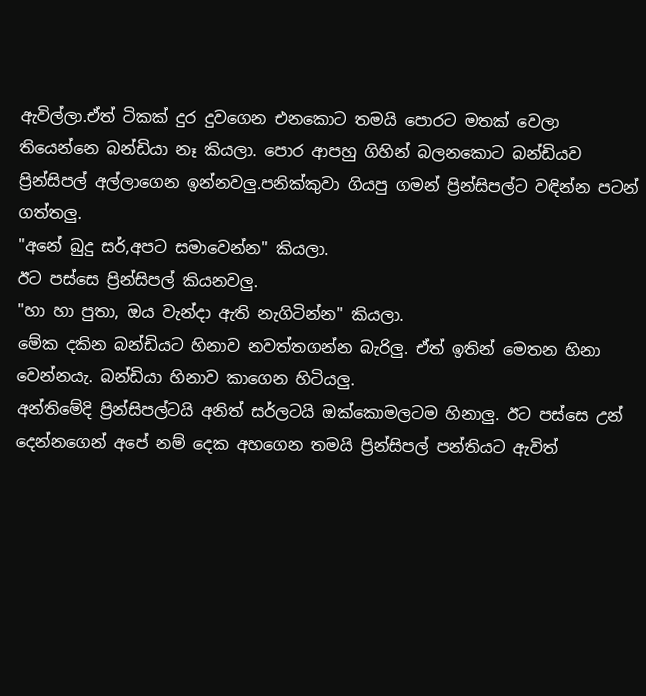ඇවිල්ලා.ඒත් ටිකක් දුර දුවගෙන එනකොට තමයි පොරට මතක් වෙලා තියෙන්නෙ බන්ඩියා නෑ කියලා. පොර ආපහු ගිහින් බලනකොට බන්ඩියව ප්‍රින්සිපල් අල්ලාගෙන ඉන්නවලු.පනික්කුවා ගියපු ගමන් ප්‍රින්සිපල්ට වඳින්න පටන් ගත්තලු.
"අනේ බුදු සර්,අපට සමාවෙන්න" කියලා.
ඊට පස්සෙ ප්‍රින්සිපල් කියනවලු.
"හා හා පුතා, ඔය වැන්දා ඇති නැගිටින්න" කියලා.
මේක දකින බන්ඩියට හිනාව නවත්තගන්න බැරිලු. ඒත් ඉතින් මෙතන හිනා වෙන්නයැ. බන්ඩියා හිනාව කාගෙන හිටියලු.
අන්තිමේදි ප්‍රින්සිපල්ටයි අනිත් සර්ලටයි ඔක්කොමලටම හිනාලු. ඊට පස්සෙ උන් දෙන්නගෙන් අපේ නම් දෙක අහගෙන තමයි ප්‍රින්සිපල් පන්තියට ඇවිත්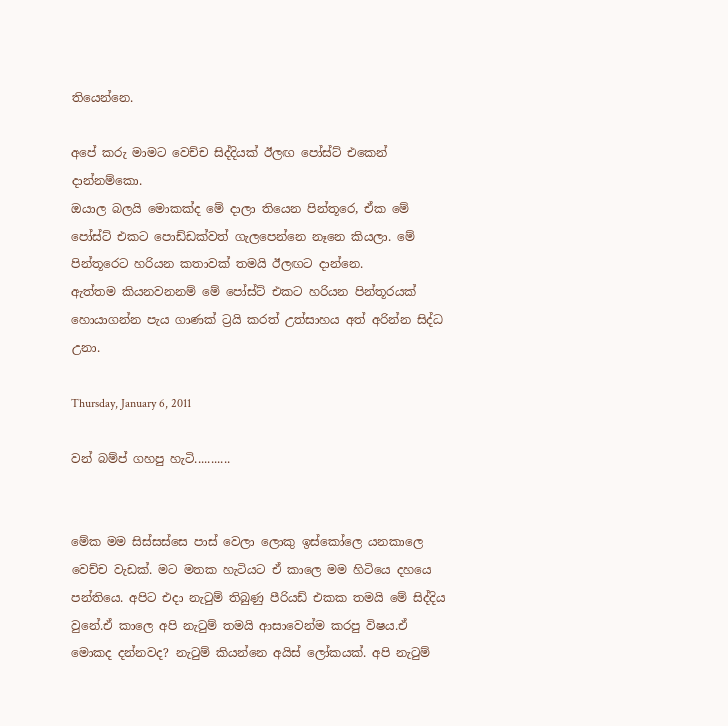තියෙන්නෙ.

අපේ කරු මාමට වෙච්ච සිද්දියක් ඊලඟ පෝස්ට් එකෙන් දාන්නම්කො.
ඔයාල බලයි මොකක්ද මේ දාලා තියෙන පින්තූරෙ, ඒක මේ පෝස්ට් එකට පොඩ්ඩක්වත් ගැලපෙන්නෙ නෑනෙ කියලා. මේ පින්තූරෙට හරියන කතාවක් තමයි ඊලඟට දාන්නෙ.
ඇත්තම කියනවනනම් මේ පෝස්ට් එකට හරියන පින්තූරයක් හොයාගන්න පැය ගාණක් ට්‍රයි කරත් උත්සාහය අත් අරින්න සිද්ධ උනා.

Thursday, January 6, 2011

වන් බම්ප් ගහපු හැටි...........


මේක මම සිස්සස්සෙ පාස් වෙලා ලොකු ඉස්කෝලෙ යනකාලෙ වෙච්ච වැඩක්. මට මතක හැටියට ඒ කාලෙ මම හිටියෙ දහයෙ පන්තියෙ. අපිට එදා නැටුම් තිබුණු පීරියඩ් එකක තමයි මේ සිද්දිය වුනේ.ඒ කාලෙ අපි නැටුම් තමයි ආසාවෙන්ම කරපු විෂය.ඒ මොකද දන්නවද? නැටුම් කියන්නෙ අයිස් ලෝකයක්. අපි නැටුම්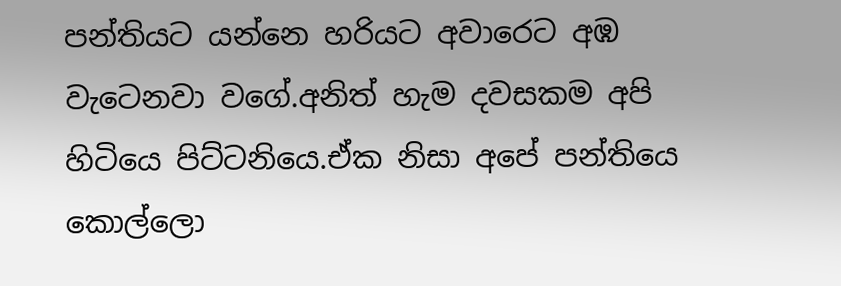පන්තියට යන්නෙ හරියට අවාරෙට අඹ වැටෙනවා වගේ.අනිත් හැම දවසකම අපි හිටියෙ පිට්ටනියෙ.ඒක නිසා අපේ පන්තියෙ  කොල්ලො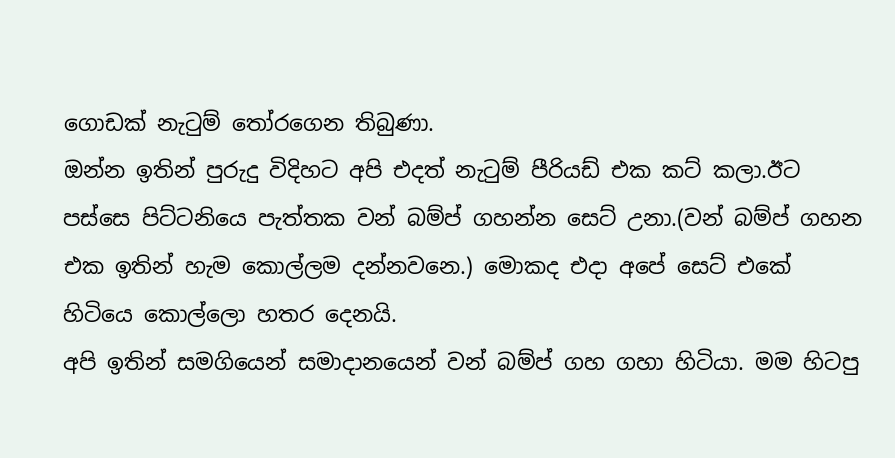ගොඩක් නැටුම් තෝරගෙන තිබුණා.
ඔන්න ඉතින් පුරුදු විදිහට අපි එදත් නැටුම් පීරියඩ් එක කට් කලා.ඊට පස්සෙ පිට්ටනියෙ පැත්තක වන් බම්ප් ගහන්න සෙට් උනා.(වන් බම්ප් ගහන එක ඉතින් හැම කොල්ලම දන්නවනෙ.) මොකද එදා අපේ සෙට් එකේ හිටියෙ කොල්ලො හතර දෙනයි.
අපි ඉතින් සමගියෙන් සමාදානයෙන් වන් බම්ප් ගහ ගහා හිටියා. මම හිටපු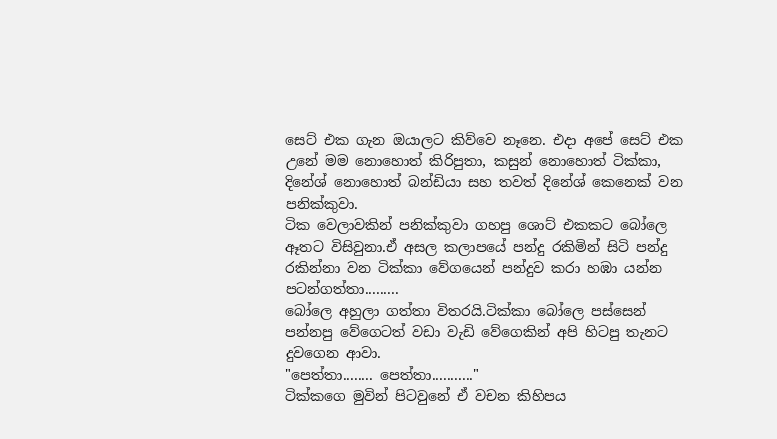සෙට් එක ගැන ඔයාලට කිව්වෙ නෑනෙ. එදා අපේ සෙට් එක උනේ මම නොහොත් කිරිපුතා, කසුන් නොහොත් ටික්කා, දිනේශ් නොහොත් බන්ඩියා සහ තවත් දිනේශ් කෙනෙක් වන පනික්කුවා.
ටික වෙලාවකින් පනික්කුවා ගහපු ශොට් එකකට බෝලෙ ඈතට විසිවුනා.ඒ අසල කලාපයේ පන්දු රකිමින් සිටි පන්දු රකින්නා වන ටික්කා වේගයෙන් පන්දුව කරා හඹා යන්න පටන්ගත්තා.........
බෝලෙ අහුලා ගත්තා විතරයි.ටික්කා බෝලෙ පස්සෙන් පන්නපු වේගෙටත් වඩා වැඩි වේගෙකින් අපි හිටපු තැනට දුවගෙන ආවා.
"පෙත්තා........ පෙත්තා..........."
ටික්කගෙ මුවින් පිටවුනේ ඒ වචන කිහිපය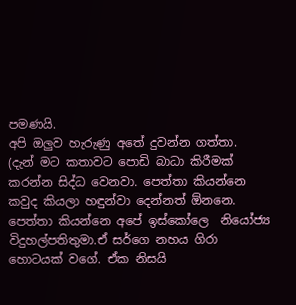පමණයි.
අපි ඔලුව හැරුණු අතේ දුවන්න ගත්තා.
(දැන් මට කතාවට පොඩි බාධා කිරීමක් කරන්න සිද්ධ වෙනවා. පෙත්තා කියන්නෙ කවුද කියලා හඳුන්වා දෙන්නත් ඕනනෙ. පෙත්තා කියන්නෙ අපේ ඉස්කෝලෙ  නියෝජ්‍ය විදුහල්පතිතුමා.ඒ සර්ගෙ නහය ගිරා හොටයක් වගේ. ඒක නිසයි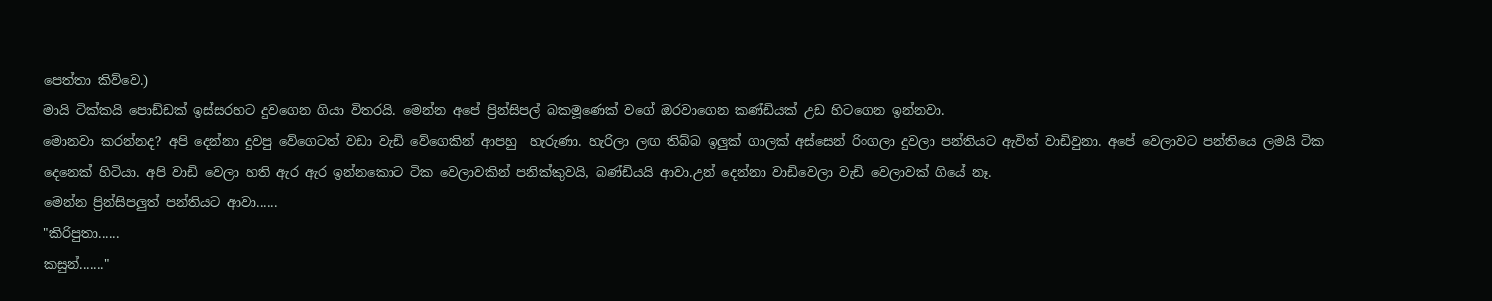පෙත්තා කිව්වෙ.)
මායි ටික්කයි පොඩ්ඩක් ඉස්සරහට දුවගෙන ගියා විතරයි. මෙන්න අපේ ප්‍රින්සිපල් බකමූණෙක් වගේ ඔරවාගෙන කණ්ඩියක් උඩ හිටගෙන ඉන්නවා.
මොනවා කරන්නද? අපි දෙන්නා දුවපු වේගෙටත් වඩා වැඩි වේගෙකින් ආපහු  හැරුණා. හැරිලා ලඟ තිබ්බ ඉලුක් ගාලක් අස්සෙන් රිංගලා දුවලා පන්තියට ඇවිත් වාඩිවුනා. අපේ වෙලාවට පන්තියෙ ලමයි ටික දෙනෙක් හිටියා. අපි වාඩි වෙලා හති ඇර ඇර ඉන්නකොට ටික වෙලාවකින් පනික්කුවයි, බණ්ඩියයි ආවා.උන් දෙන්නා වාඩිවෙලා වැඩි වෙලාවක් ගියේ නෑ.
මෙන්න ප්‍රින්සිපලුත් පන්තියට ආවා......
"කිරිපුතා......
කසුන්......."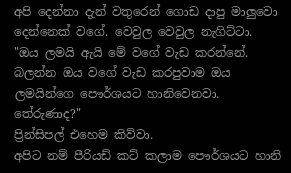අපි දෙන්නා දැන් වතුරෙන් ගොඩ දාපු මාලුවො දෙන්නෙක් වගේ. වෙවුල වෙවුල නැගිට්ටා.
"ඔය ලමයි ඇයි මේ වගේ වැඩ කරන්නේ. බලන්න ඔය වගේ වැඩ කරපුවාම ඔය ලමයින්ගෙ පෞර්ශයට හානිවෙනවා. තේරුණාද?"
ප්‍රින්සිපල් එහෙම කිව්වා.
අපිට නම් පීරියඩ් කට් කලාම පෞර්ශයට හානි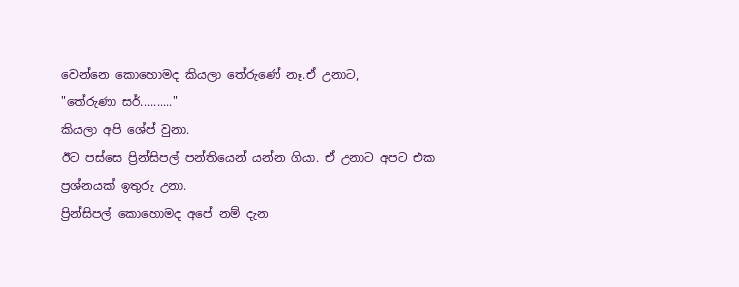වෙන්නෙ කොහොමද කියලා තේරුණේ නෑ.ඒ උනාට,
"තේරුණා සර්.........."
කියලා අපි ශේප් වුනා.
ඊට පස්සෙ ප්‍රින්සිපල් පන්තියෙන් යන්න ගියා. ඒ උනාට අපට එක ප්‍රශ්නයක් ඉතුරු උනා.
ප්‍රින්සිපල් කොහොමද අපේ නම් දැන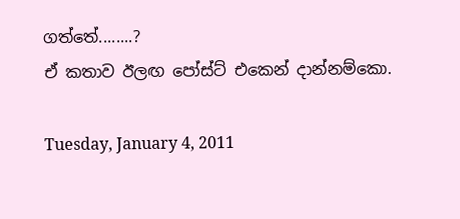ගත්තේ........?
ඒ කතාව ඊලඟ පෝස්ට් එකෙන් දාන්නම්කො.

Tuesday, January 4, 2011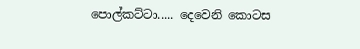පොල්කට්ටා..... දෙවෙනි කොටස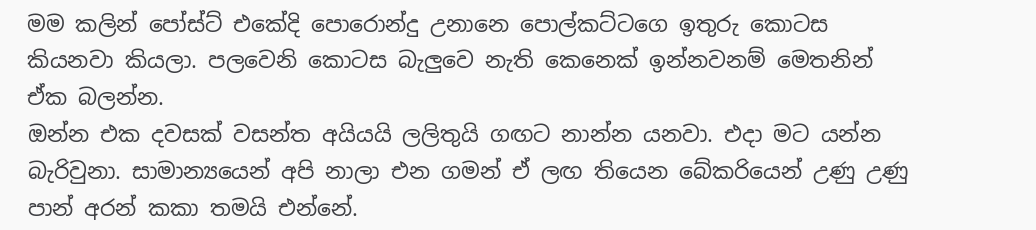මම කලින් පෝස්ට් එකේදි පොරොන්දු උනානෙ පොල්කට්ටගෙ ඉතුරු කොටස කියනවා කියලා. පලවෙනි කොටස බැලුවෙ නැති කෙනෙක් ඉන්නවනම් මෙතනින් ඒක බලන්න.
ඔන්න එක දවසක් වසන්ත අයියයි ලලිතුයි ගඟට නාන්න යනවා. එදා මට යන්න බැරිවුනා. සාමාන්‍යයෙන් අපි නාලා එන ගමන් ඒ ලඟ තියෙන බේකරියෙන් උණු උණු පාන් අරන් කකා තමයි එන්නේ.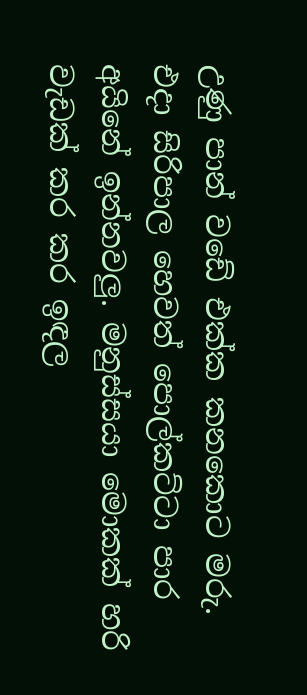උණු පාන් වඩේ එක්ක කනකොට මරු.
එදා සිරිපාල හෙවත් පොල්කට්ටා පාර අයිනේ ඉන්නවලු. මනුස්සයා මොකක් හරි වැඩක් කර කර ඉඳල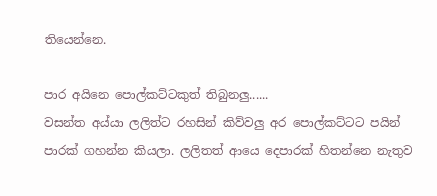තියෙන්නෙ.

පාර අයිනෙ පොල්කට්ටකුත් තිබුනලු......
වසන්ත අය්යා ලලිත්ට රහසින් කිව්වලු අර පොල්කට්ටට පයින් පාරක් ගහන්න කියලා. ලලිතත් ආයෙ දෙපාරක් හිතන්නෙ නැතුව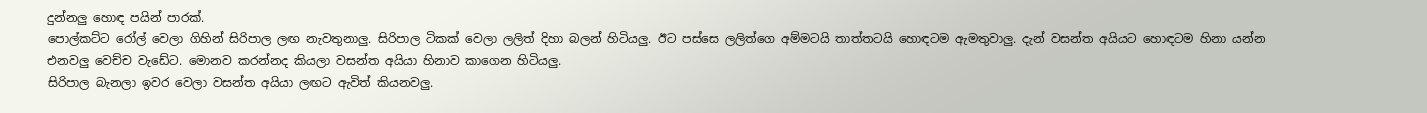දුන්නලු හොඳ පයින් පාරක්.
පොල්කට්ට රෝල් වෙලා ගිහින් සිරිපාල ලඟ නැවතුනාලු. සිරිපාල ටිකක් වෙලා ලලිත් දිහා බලන් හිටියලු. ඊට පස්සෙ ලලිත්ගෙ අම්මටයි තාත්තටයි හොඳටම ඇමතුවාලු. දැන් වසන්ත අයියට හොඳටම හිනා යන්න එනවලු වෙච්ච වැඩේට. මොනව කරන්නද කියලා වසන්ත අයියා හිනාව කාගෙන හිටියලු.
සිරිපාල බැනලා ඉවර වෙලා වසන්ත අයියා ලඟට ඇවිත් කියනවලු.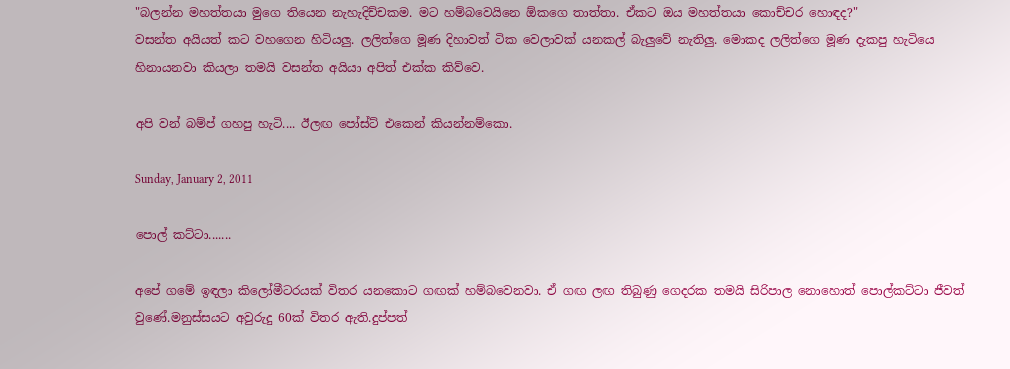"බලන්න මහත්තයා මුගෙ තියෙන නැහැදිච්චකම. මට හම්බවෙයිනෙ ඕකගෙ තාත්තා. ඒකට ඔය මහත්තයා කොච්චර හොඳද?"
වසන්ත අයියත් කට වහගෙන හිටියලු. ලලිත්ගෙ මූණ දිහාවත් ටික වෙලාවක් යනකල් බැලුවේ නැතිලු. මොකද ලලිත්ගෙ මූණ දැකපු හැටියෙ හිනායනවා කියලා තමයි වසන්ත අයියා අපිත් එක්ක කිව්වෙ.

අපි වන් බම්ප් ගහපු හැටි.... ඊලඟ පෝස්ට් එකෙන් කියන්නම්කො.

Sunday, January 2, 2011

පොල් කට්ටා.......

අපේ ගමේ ඉඳලා කිලෝමීටරයක් විතර යනකොට ගඟක් හම්බවෙනවා. ඒ ගඟ ලඟ තිබුණු ගෙදරක තමයි සිරිපාල නොහොත් පොල්කට්ටා ජීවත් වුණේ.මනුස්සයට අවුරුදු 60ක් විතර ඇති.දුප්පත්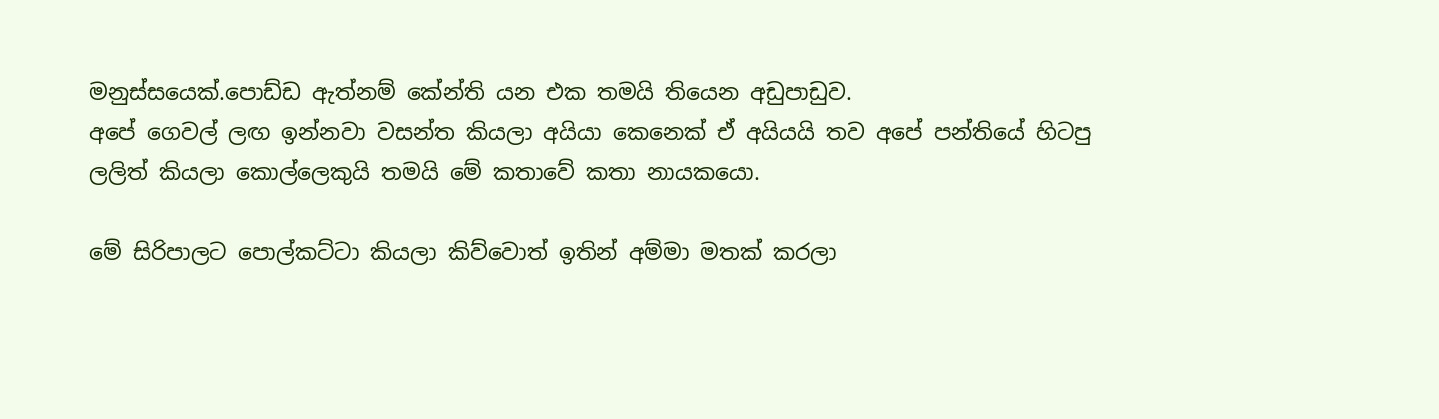මනුස්සයෙක්.පොඩ්ඩ ඇත්නම් කේන්ති යන එක තමයි තියෙන අඩුපාඩුව.
අපේ ගෙවල් ලඟ ඉන්නවා වසන්ත කියලා අයියා කෙනෙක් ඒ අයියයි තව අපේ පන්තියේ හිටපු ලලිත් කියලා කොල්ලෙකුයි තමයි මේ කතාවේ කතා නායකයො.

මේ සිරිපාලට පොල්කට්ටා කියලා කිව්වොත් ඉතින් අම්මා මතක් කරලා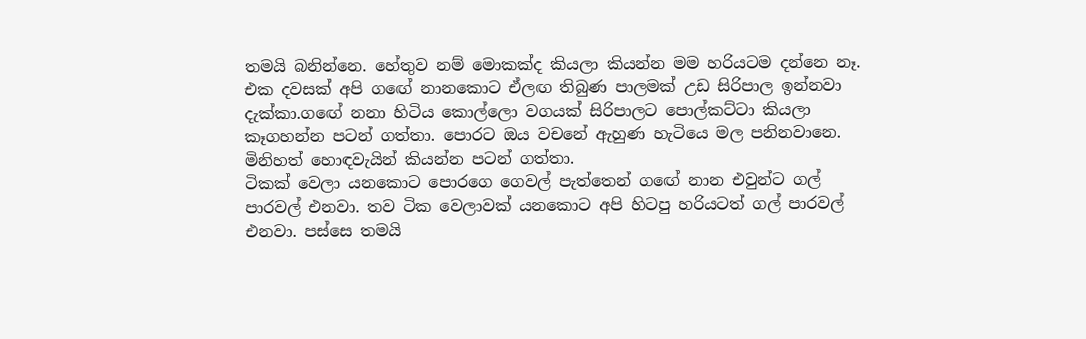තමයි බනින්නෙ. හේතුව නම් මොකක්ද කියලා කියන්න මම හරියටම දන්නෙ නෑ. එක දවසක් අපි ගඟේ නානකොට ඒලඟ තිබුණ පාලමක් උඩ සිරිපාල ඉන්නවා දැක්කා.ගඟේ නනා හිටිය කොල්ලො වගයක් සිරිපාලට පොල්කට්ටා කියලා කෑගහන්න පටන් ගත්තා. පොරට ඔය වචනේ ඇහුණ හැටියෙ මල පනිනවානෙ. මිනිහත් හොඳවැයින් කියන්න පටන් ගත්තා.
ටිකක් වෙලා යනකොට පොරගෙ ගෙවල් පැත්තෙන් ගඟේ නාන එවුන්ට ගල් පාරවල් එනවා. තව ටික වෙලාවක් යනකොට අපි හිටපු හරියටත් ගල් පාරවල් එනවා. පස්සෙ තමයි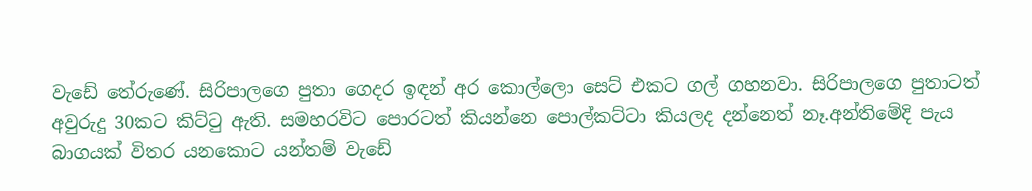වැඩේ තේරුණේ. සිරිපාලගෙ පුතා ගෙදර ඉඳන් අර කොල්ලො සෙට් එකට ගල් ගහනවා. සිරිපාලගෙ පුතාටත් අවුරුදු 30කට කිට්ටු ඇති. සමහරවිට පොරටත් කියන්නෙ පොල්කට්ටා කියලද දන්නෙත් නෑ.අන්තිමේදි පැය බාගයක් විතර යනකොට යන්තම් වැඩේ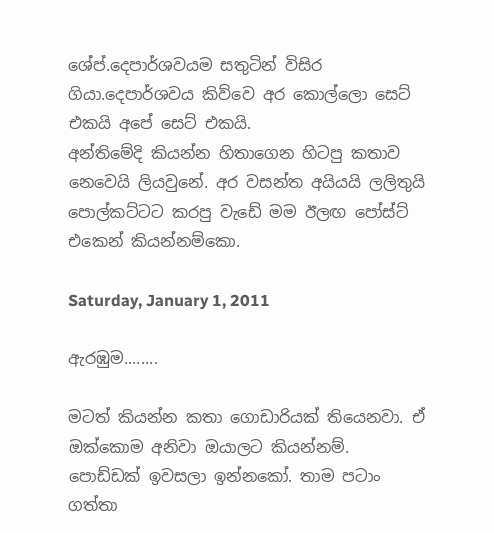ශේප්.දෙපාර්ශවයම සතුටින් විසිර ගියා.දෙපාර්ශවය කිව්වෙ අර කොල්ලො සෙට් එකයි අපේ සෙට් එකයි.
අන්තිමේදි කියන්න හිතාගෙන හිටපු කතාව නෙවෙයි ලියවුනේ. අර වසන්ත අයියයි ලලිතුයි පොල්කට්ටට කරපු වැඩේ මම ඊලඟ පෝස්ට් එකෙන් කියන්නම්කො.

Saturday, January 1, 2011

ඇරඹුම........

මටත් කියන්න කතා ගොඩාරියක් තියෙනවා. ඒ ඔක්කොම අනිවා ඔයාලට කියන්නම්. පොඩ්ඩක් ඉවසලා ඉන්නකෝ. තාම පටාං ගත්තා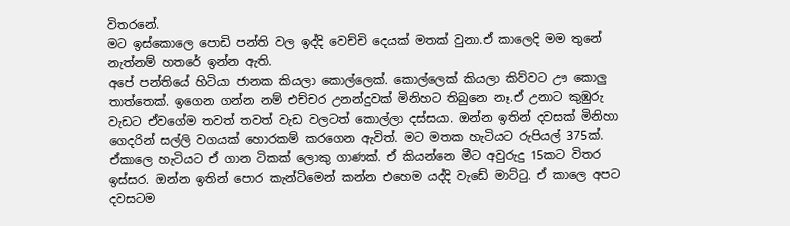විතරනේ.
මට ඉස්කොලෙ පොඩි පන්ති වල ඉද්දි වෙච්චි දෙයක් මතක් වුනා.ඒ කාලෙදි මම තුනේ නැත්නම් හතරේ ඉන්න ඇති.
අපේ පන්තියේ හිටියා ජානක කියලා කොල්ලෙක්. කොල්ලෙක් කියලා කිව්වට ඌ කොලු තාත්තෙක්. ඉගෙන ගන්න නම් එච්චර උනන්දුවක් මිනිහට තිබුනෙ නෑ.ඒ උනාට කුඹුරු වැඩට ඒවගේම තවත් තවත් වැඩ වලටත් කොල්ලා දස්සයා. ඔන්න ඉතින් දවසක් මිනිහා ගෙදරින් සල්ලි වගයක් හොරකම් කරගෙන ඇවිත්. මට මතක හැටියට රුපියල් 375ක්. ඒකාලෙ හැටියට ඒ ගාන ටිකක් ලොකු ගාණක්. ඒ කියන්නෙ මීට අවුරුදු 15කට විතර ඉස්සර. ඔන්න ඉතින් පොර කැන්ටිමෙන් කන්න එහෙම යද්දි වැඩේ මාට්ටු. ඒ කාලෙ අපට දවසටම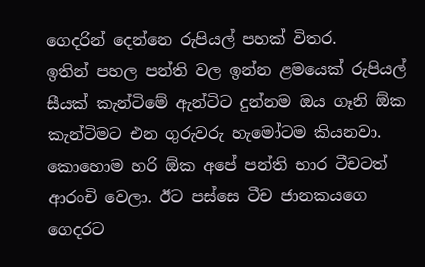ගෙදරින් දෙන්නෙ රුපියල් පහක් විතර.
ඉතින් පහල පන්ති වල ඉන්න ළමයෙක් රුපියල් සීයක් කැන්ටිමේ ඇන්ටිට දුන්නම ඔය ගෑනි ඕක කැන්ටිමට එන ගුරුවරු හැමෝටම කියනවා. කොහොම හරි ඕක අපේ පන්ති භාර ටීචටත් ආරංචි වෙලා. ඊට පස්සෙ ටීච ජානකයගෙ ගෙදරට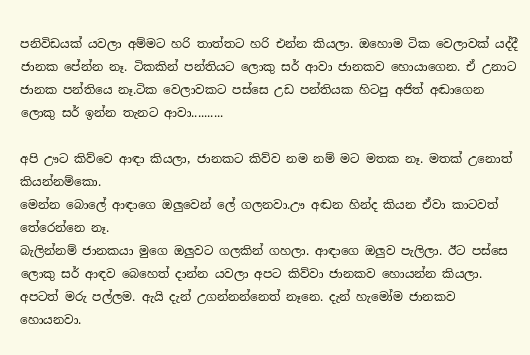පනිවිඩයක් යවලා අම්මට හරි තාත්තට හරි එන්න කියලා. ඔහොම ටික වෙලාවක් යද්දී ජානක පේන්න නෑ. ටිකකින් පන්තියට ලොකු සර් ආවා ජානකව හොයාගෙන. ඒ උනාට ජානක පන්තියෙ නෑ.ටික වෙලාවකට පස්සෙ උඩ පන්තියක හිටපු අජිත් අඬාගෙන ලොකු සර් ඉන්න තැනට ආවා..........

අපි ඌට කිව්වෙ ආඳා කියලා, ජානකට කිව්ව නම නම් මට මතක නෑ. මතක් උනොත් කියන්නම්කො.
මෙන්න බොලේ ආඳාගෙ ඔලුවෙන් ලේ ගලනවා.ඌ අඬන හින්ද කියන ඒවා කාටවත් තේරෙන්නෙ නෑ.
බැලින්නම් ජානකයා මුගෙ ඔලුවට ගලකින් ගහලා. ආඳාගෙ ඔලුව පැලිලා. ඊට පස්සෙ ලොකු සර් ආඳව බෙහෙත් දාන්න යවලා අපට කිව්වා ජානකව හොයන්න කියලා.
අපටත් මරු පල්ලම. ඇයි දැන් උගන්නන්නෙත් නෑනෙ. දැන් හැමෝම ජානකව හොයනවා.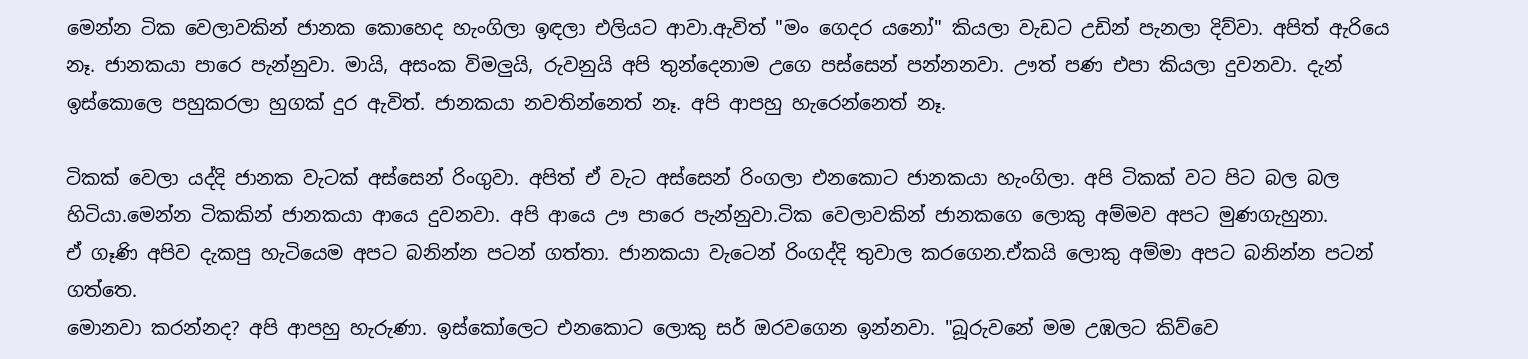මෙන්න ටික වෙලාවකින් ජානක කොහෙද හැංගිලා ඉඳලා එලියට ආවා.ඇවිත් "මං ගෙදර යනෝ" කියලා වැඩට උඩින් පැනලා දිව්වා. අපිත් ඇරියෙ නෑ. ජානකයා පාරෙ පැන්නුවා. මායි, අසංක විමලුයි, රුවනුයි අපි තුන්දෙනාම උගෙ පස්සෙන් පන්නනවා. ඌත් පණ එපා කියලා දුවනවා. දැන් ඉස්කොලෙ පහුකරලා හුගක් දුර ඇවිත්. ජානකයා නවතින්නෙත් නෑ. අපි ආපහු හැරෙන්නෙත් නෑ.

ටිකක් වෙලා යද්දි ජානක වැටක් අස්සෙන් රිංගුවා. අපිත් ඒ වැට අස්සෙන් රිංගලා එනකොට ජානකයා හැංගිලා. අපි ටිකක් වට පිට බල බල හිටියා.මෙන්න ටිකකින් ජානකයා ආයෙ දුවනවා. අපි ආයෙ ඌ පාරෙ පැන්නුවා.ටික වෙලාවකින් ජානකගෙ ලොකු අම්මව අපට මුණගැහුනා.
ඒ ගෑණි අපිව දැකපු හැටියෙම අපට බනින්න පටන් ගත්තා. ජානකයා වැටෙන් රිංගද්දි තුවාල කරගෙන.ඒකයි ලොකු අම්මා අපට බනින්න පටන් ගත්තෙ.
මොනවා කරන්නද? අපි ආපහු හැරුණා. ඉස්කෝලෙට එනකොට ලොකු සර් ඔරවගෙන ඉන්නවා. "බූරුවනේ මම උඹලට කිව්වෙ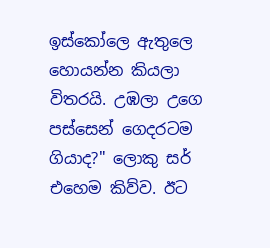ඉස්කෝලෙ ඇතුලෙ හොයන්න කියලා විතරයි. උඹලා උගෙ පස්සෙන් ගෙදරටම ගියාද?" ලොකු සර් එහෙම කිව්ව. ඊට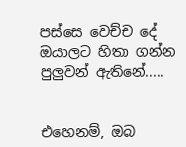පස්සෙ වෙච්ච දේ ඔයාලට හිතා ගන්න පුලුවන් ඇතිනේ.....


එහෙනම්, ඔබ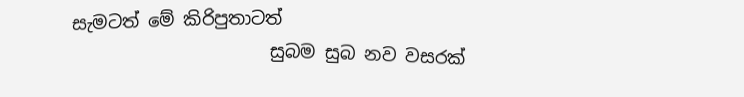සැමටත් මේ කිරිපුතාටත්
                      සුබම සුබ නව වසරක්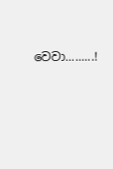වෙවා.........!